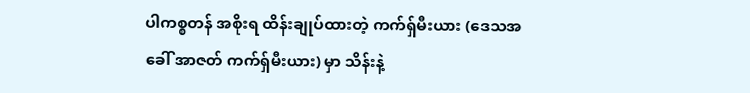ပါကစ္စတန် အစိုးရ ထိန်းချုပ်ထားတဲ့ ကက်ရှ်မီးယား (ဒေသအခေါ် အာဇတ် ကက်ရှ်မီးယား) မှာ သိန်းနဲ့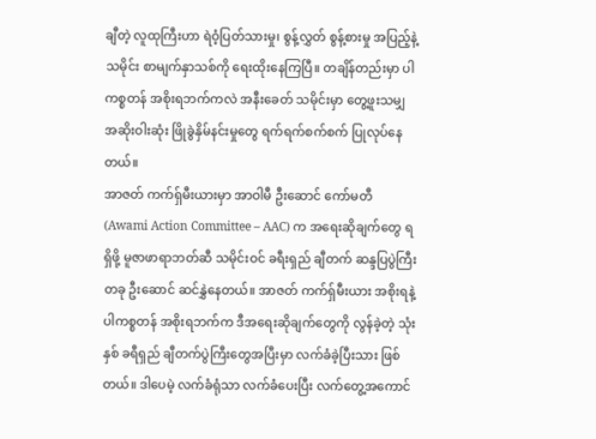ချီတဲ့ လူထုကြီးဟာ ရဲဝံ့ပြတ်သားမှု၊ စွန့်လွှတ် စွန့်စားမှု အပြည့်နဲ့ သမိုင်း စာမျက်နှာသစ်ကို ရေးထိုးနေကြပြီ။ တချိန်တည်းမှာ ပါကစ္စတန် အစိုးရဘက်ကလဲ အနီးခေတ် သမိုင်းမှာ တွေ့ဖူးသမျှ အဆိုးဝါးဆုံး ဖြိုခွဲနှိမ်နင်းမှုတွေ ရက်ရက်စက်စက် ပြုလုပ်နေတယ်။
အာဇတ် ကက်ရှ်မီးယားမှာ အာဝါမီ ဦးဆောင် ကော်မတီ (Awami Action Committee – AAC) က အရေးဆိုချက်တွေ ရရှိဖို့ မူဇာဖာရာဘတ်ဆီ သမိုင်းဝင် ခရီးရှည် ချီတက် ဆန္ဒပြပွဲကြီးတခု ဦးဆောင် ဆင်နွှဲနေတယ်။ အာဇတ် ကက်ရှ်မီးယား အစိုးရနဲ့ ပါကစ္စတန် အစိုးရဘက်က ဒီအရေးဆိုချက်တွေကို လွန်ခဲ့တဲ့ သုံးနှစ် ခရီရှည် ချီတက်ပွဲကြီးတွေအပြီးမှာ လက်ခံခဲ့ပြီးသား ဖြစ်တယ်။ ဒါပေမဲ့ လက်ခံရုံသာ လက်ခံပေးပြီး လက်တွေ့အကောင်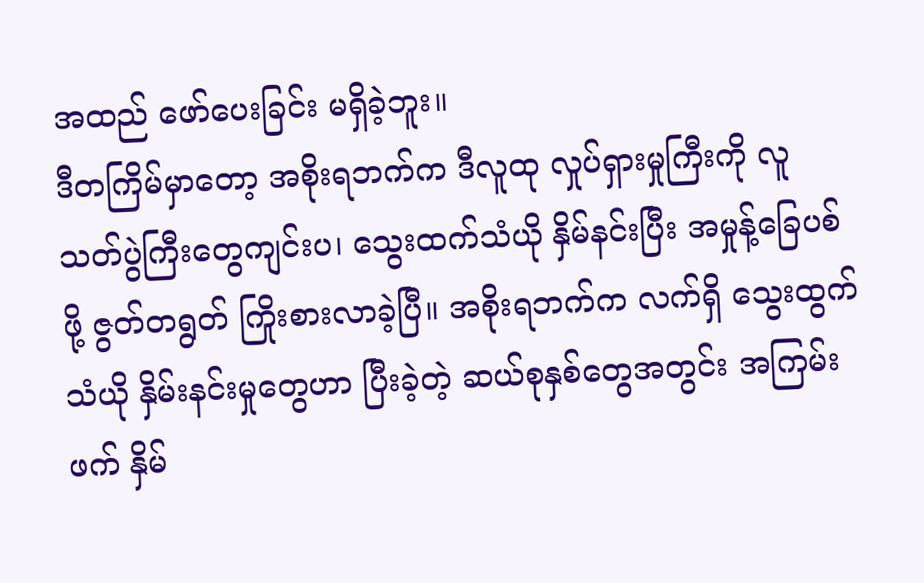အထည် ဖော်ပေးခြင်း မရှိခဲ့ဘူး။
ဒီတကြိမ်မှာတော့ အစိုးရဘက်က ဒီလူထု လှုပ်ရှားမှုကြီးကို လူသတ်ပွဲကြီးတွေကျင်းပ၊ သွေးထက်သံယို နှိမ်နင်းပြီး အမှုန့်ခြေပစ်ဖို့ ဇွတ်တရွတ် ကြိုးစားလာခဲ့ပြီ။ အစိုးရဘက်က လက်ရှိ သွေးထွက်သံယို နှိမ်းနင်းမှုတွေဟာ ပြီးခဲ့တဲ့ ဆယ်စုနှစ်တွေအတွင်း အကြမ်းဖက် နှိမ်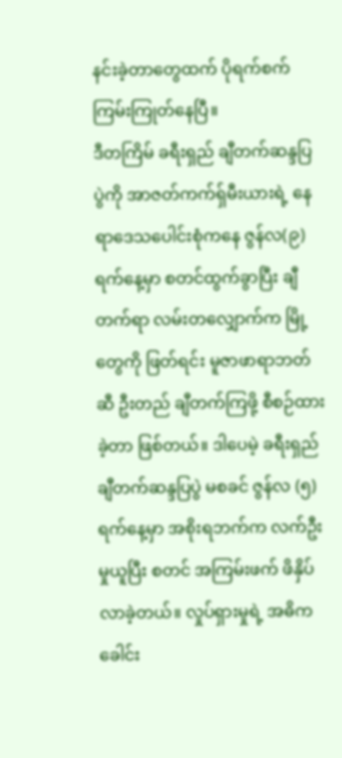နင်းခဲ့တာတွေထက် ပိုရက်စက်ကြမ်းကြုတ်နေပြီ။
ဒီတကြိမ် ခရီးရှည် ချီတက်ဆန္ဒပြပွဲကို အာဇတ်ကက်ရှ်မီးယားရဲ့ နေရာဒေသပေါင်းစုံကနေ ဇွန်လ(၉)ရက်နေ့မှာ စတင်ထွက်ခွာပြီး ချီတက်ရာ လမ်းတလျှောက်က မြို့တွေကို ဖြတ်ရင်း မူဇာဖာရာဘတ်ဆီ ဦးတည် ချီတက်ကြဖို့ စီစဉ်ထားခဲ့တာ ဖြစ်တယ်။ ဒါပေမဲ့ ခရီးရှည် ချီတက်ဆန္ဒပြပွဲ မစခင် ဇွန်လ (၅)ရက်နေ့မှာ အစိုးရဘက်က လက်ဦးမှုယူပြီး စတင် အကြမ်းဖက် ဖိနှိပ်လာခဲ့တယ်။ လှုပ်ရှားမှုရဲ့ အဓိက ခေါင်း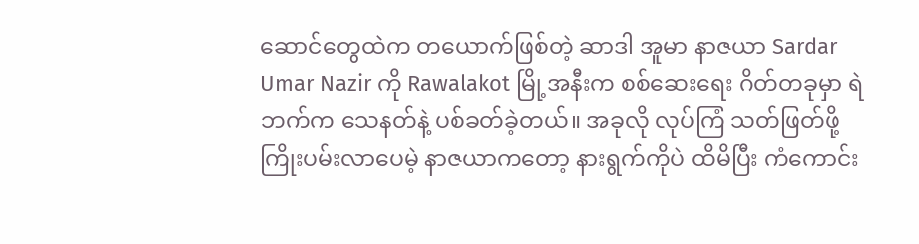ဆောင်တွေထဲက တယောက်ဖြစ်တဲ့ ဆာဒါ အူမာ နာဇယာ Sardar Umar Nazir ကို Rawalakot မြို့အနီးက စစ်ဆေးရေး ဂိတ်တခုမှာ ရဲဘက်က သေနတ်နဲ့ ပစ်ခတ်ခဲ့တယ်။ အခုလို လုပ်ကြံ သတ်ဖြတ်ဖို့ ကြိုးပမ်းလာပေမဲ့ နာဇယာကတော့ နားရွက်ကိုပဲ ထိမိပြီး ကံကောင်း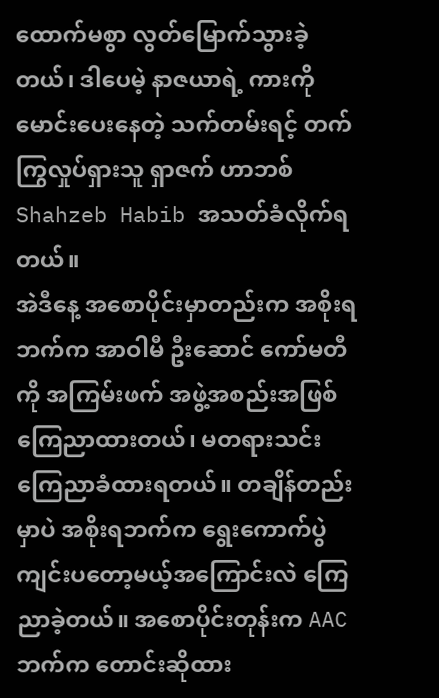ထောက်မစွာ လွတ်မြောက်သွားခဲ့တယ်၊ ဒါပေမဲ့ နာဇယာရဲ့ ကားကို မောင်းပေးနေတဲ့ သက်တမ်းရင့် တက်ကြွလှုပ်ရှားသူ ရှာဇက် ဟာဘစ် Shahzeb Habib အသတ်ခံလိုက်ရတယ်။
အဲဒီနေ့ အစောပိုင်းမှာတည်းက အစိုးရဘက်က အာဝါမီ ဦးဆောင် ကော်မတီကို အကြမ်းဖက် အဖွဲ့အစည်းအဖြစ် ကြေညာထားတယ်၊ မတရားသင်း ကြေညာခံထားရတယ်။ တချိန်တည်းမှာပဲ အစိုးရဘက်က ရွေးကောက်ပွဲ ကျင်းပတော့မယ့်အကြောင်းလဲ ကြေညာခဲ့တယ်။ အစောပိုင်းတုန်းက AAC ဘက်က တောင်းဆိုထား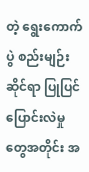တဲ့ ရွေးကောက်ပွဲ စည်းမျဉ်းဆိုင်ရာ ပြုပြင်ပြောင်းလဲမှုတွေအတိုင်း အ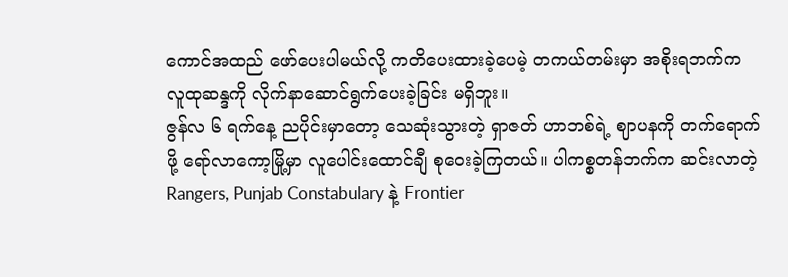ကောင်အထည် ဖော်ပေးပါမယ်လို့ ကတိပေးထားခဲ့ပေမဲ့ တကယ်တမ်းမှာ အစိုးရဘက်က လူထုဆန္ဒကို လိုက်နာဆောင်ရွက်ပေးခဲ့ခြင်း မရှိဘူး။
ဇွန်လ ၆ ရက်နေ့ ညပိုင်းမှာတော့ သေဆုံးသွားတဲ့ ရှာဇတ် ဟာဘစ်ရဲ့ ဈာပနကို တက်ရောက်ဖို့ ရော်လာကော့မြို့မှာ လူပေါင်းထောင်ချီ စုဝေးခဲ့ကြတယ်။ ပါကစ္စတန်ဘက်က ဆင်းလာတဲ့ Rangers, Punjab Constabulary နဲ့ Frontier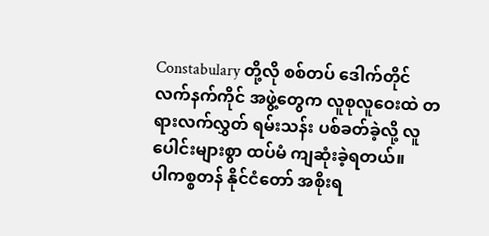Constabulary တို့လို စစ်တပ် ဒေါက်တိုင် လက်နက်ကိုင် အဖွဲ့တွေက လူစုလူဝေးထဲ တရားလက်လွှတ် ရမ်းသန်း ပစ်ခတ်ခဲ့လို့ လူပေါင်းများစွာ ထပ်မံ ကျဆုံးခဲ့ရတယ်။
ပါကစ္စတန် နိုင်ငံတော် အစိုးရ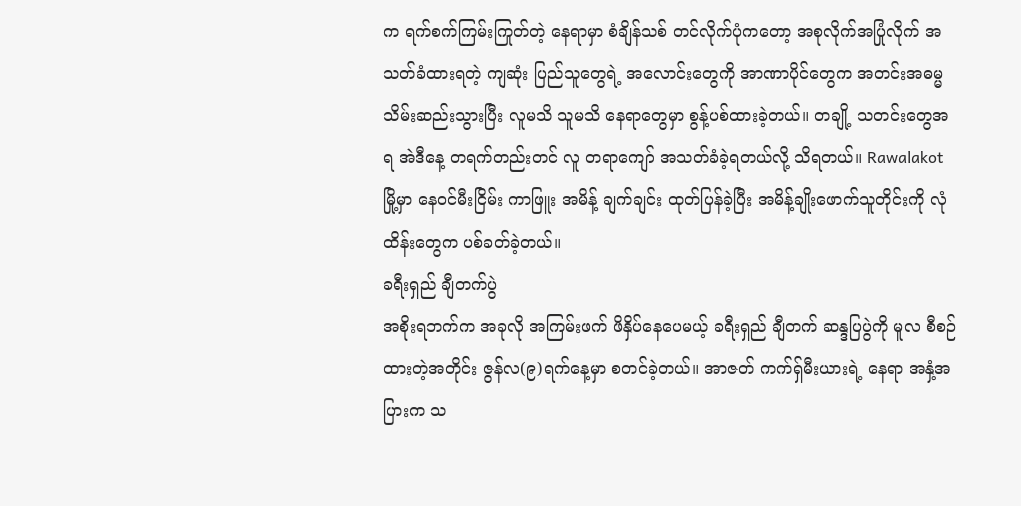က ရက်စက်ကြမ်းကြုတ်တဲ့ နေရာမှာ စံချိန်သစ် တင်လိုက်ပုံကတော့ အစုလိုက်အပြုံလိုက် အသတ်ခံထားရတဲ့ ကျဆုံး ပြည်သူတွေရဲ့ အလောင်းတွေကို အာဏာပိုင်တွေက အတင်းအဓမ္မ သိမ်းဆည်းသွားပြီး လူမသိ သူမသိ နေရာတွေမှာ စွန့်ပစ်ထားခဲ့တယ်။ တချို့ သတင်းတွေအရ အဲဒီနေ့ တရက်တည်းတင် လူ တရာကျော် အသတ်ခံခဲ့ရတယ်လို့ သိရတယ်။ Rawalakot မြို့မှာ နေဝင်မီးငြိမ်း ကာဖြူး အမိန့် ချက်ချင်း ထုတ်ပြန်ခဲ့ပြီး အမိန့်ချိုးဖောက်သူတိုင်းကို လုံထိန်းတွေက ပစ်ခတ်ခဲ့တယ်။
ခရီးရှည် ချီတက်ပွဲ
အစိုးရဘက်က အခုလို အကြမ်းဖက် ဖိနှိပ်နေပေမယ့် ခရီးရှည် ချီတက် ဆန္ဒပြပွဲကို မူလ စီစဉ်ထားတဲ့အတိုင်း ဇွန်လ(၉)ရက်နေ့မှာ စတင်ခဲ့တယ်။ အာဇတ် ကက်ရှ်မီးယားရဲ့ နေရာ အနှံ့အပြားက သ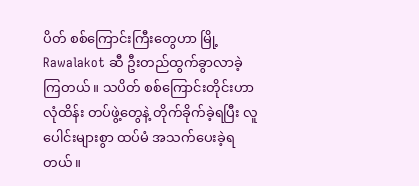ပိတ် စစ်ကြောင်းကြီးတွေဟာ မြို့ Rawalakot ဆီ ဦးတည်ထွက်ခွာလာခဲ့ကြတယ်။ သပိတ် စစ်ကြောင်းတိုင်းဟာ လုံထိန်း တပ်ဖွဲ့တွေနဲ့ တိုက်ခိုက်ခဲ့ရပြီး လူပေါင်းများစွာ ထပ်မံ အသက်ပေးခဲ့ရတယ်။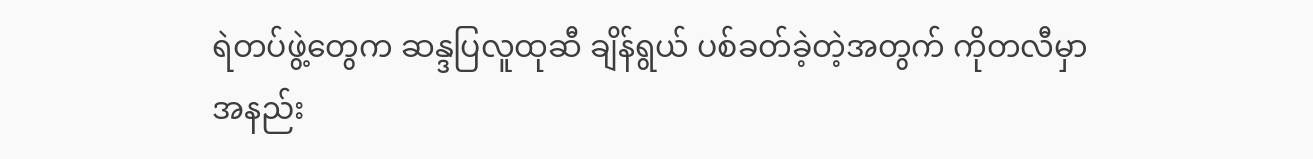ရဲတပ်ဖွဲ့တွေက ဆန္ဒပြလူထုဆီ ချိန်ရွယ် ပစ်ခတ်ခဲ့တဲ့အတွက် ကိုတလီမှာ အနည်း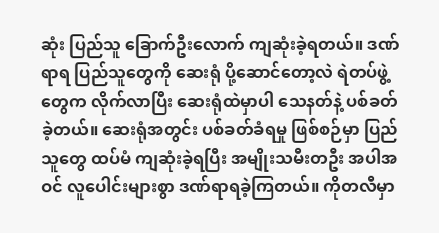ဆုံး ပြည်သူ ခြောက်ဦးလောက် ကျဆုံးခဲ့ရတယ်။ ဒဏ်ရာရ ပြည်သူတွေကို ဆေးရုံ ပို့ဆောင်တော့လဲ ရဲတပ်ဖွဲ့တွေက လိုက်လာပြီး ဆေးရုံထဲမှာပါ သေနတ်နဲ့ ပစ်ခတ်ခဲ့တယ်။ ဆေးရုံအတွင်း ပစ်ခတ်ခံရမှု ဖြစ်စဉ်မှာ ပြည်သူတွေ ထပ်မံ ကျဆုံးခဲ့ရပြီး အမျိုးသမီးတဦး အပါအဝင် လူပေါင်းများစွာ ဒဏ်ရာရခဲ့ကြတယ်။ ကိုတလီမှာ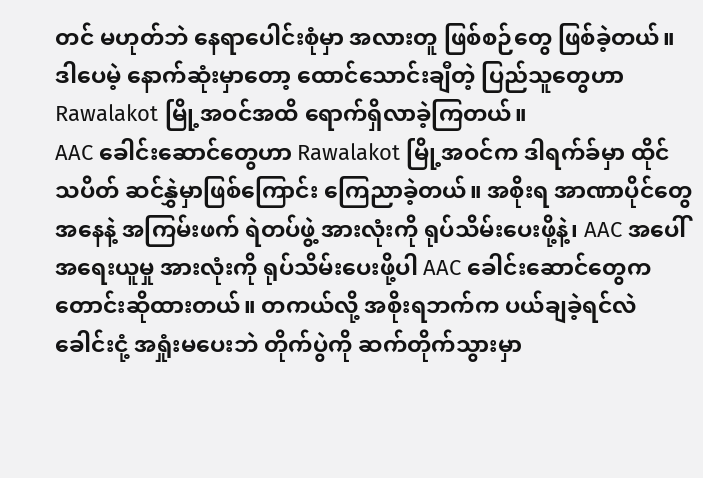တင် မဟုတ်ဘဲ နေရာပေါင်းစုံမှာ အလားတူ ဖြစ်စဉ်တွေ ဖြစ်ခဲ့တယ်။ ဒါပေမဲ့ နောက်ဆုံးမှာတော့ ထောင်သောင်းချီတဲ့ ပြည်သူတွေဟာ Rawalakot မြို့အဝင်အထိ ရောက်ရှိလာခဲ့ကြတယ်။
AAC ခေါင်းဆောင်တွေဟာ Rawalakot မြို့အဝင်က ဒါရက်ခ်မှာ ထိုင်သပိတ် ဆင်နွှဲမှာဖြစ်ကြောင်း ကြေညာခဲ့တယ်။ အစိုးရ အာဏာပိုင်တွေအနေနဲ့ အကြမ်းဖက် ရဲတပ်ဖွဲ့ အားလုံးကို ရုပ်သိမ်းပေးဖို့နဲ့၊ AAC အပေါ် အရေးယူမှု အားလုံးကို ရုပ်သိမ်းပေးဖို့ပါ AAC ခေါင်းဆောင်တွေက တောင်းဆိုထားတယ်။ တကယ်လို့ အစိုးရဘက်က ပယ်ချခဲ့ရင်လဲ ခေါင်းငုံ့ အရှုံးမပေးဘဲ တိုက်ပွဲကို ဆက်တိုက်သွားမှာ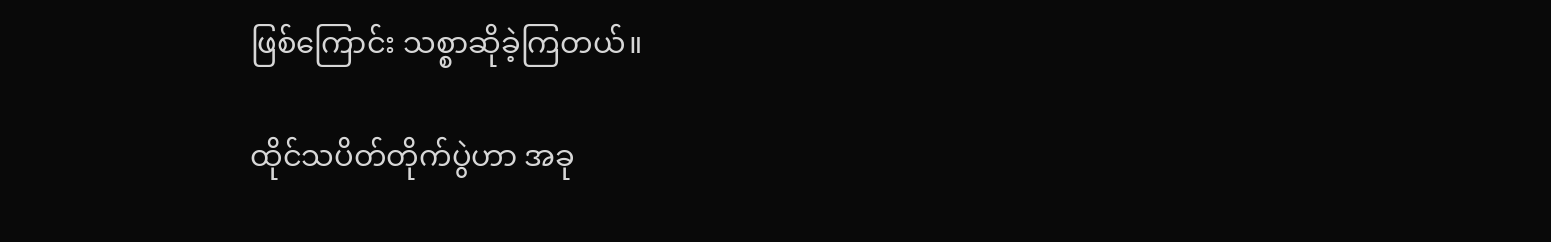ဖြစ်ကြောင်း သစ္စာဆိုခဲ့ကြတယ်။

ထိုင်သပိတ်တိုက်ပွဲဟာ အခု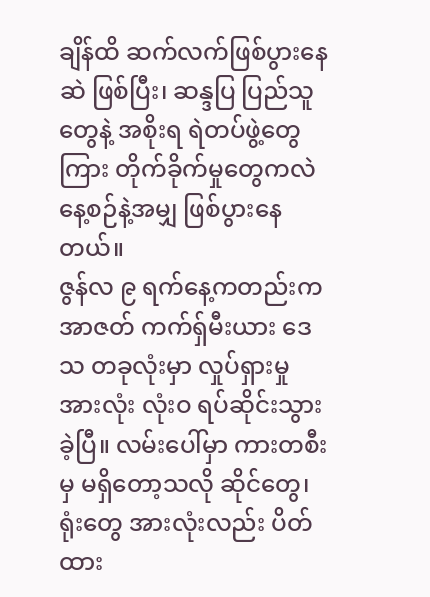ချိန်ထိ ဆက်လက်ဖြစ်ပွားနေဆဲ ဖြစ်ပြီး၊ ဆန္ဒပြ ပြည်သူတွေနဲ့ အစိုးရ ရဲတပ်ဖွဲ့တွေကြား တိုက်ခိုက်မှုတွေကလဲ နေ့စဉ်နဲ့အမျှ ဖြစ်ပွားနေတယ်။
ဇွန်လ ၉ ရက်နေ့ကတည်းက အာဇတ် ကက်ရှ်မီးယား ဒေသ တခုလုံးမှာ လှုပ်ရှားမှု အားလုံး လုံးဝ ရပ်ဆိုင်းသွားခဲ့ပြီ။ လမ်းပေါ်မှာ ကားတစီးမှ မရှိတော့သလို ဆိုင်တွေ၊ ရုံးတွေ အားလုံးလည်း ပိတ်ထား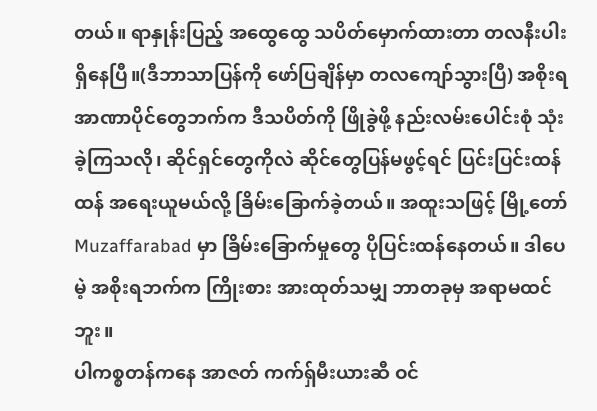တယ်။ ရာနှုန်းပြည့် အထွေထွေ သပိတ်မှောက်ထားတာ တလနီးပါး ရှိနေပြီ။(ဒီဘာသာပြန်ကို ဖော်ပြချိန်မှာ တလကျော်သွားပြီ) အစိုးရအာဏာပိုင်တွေဘက်က ဒီသပိတ်ကို ဖြိုခွဲဖို့ နည်းလမ်းပေါင်းစုံ သုံးခဲ့ကြသလို၊ ဆိုင်ရှင်တွေကိုလဲ ဆိုင်တွေပြန်မဖွင့်ရင် ပြင်းပြင်းထန်ထန် အရေးယူမယ်လို့ ခြိမ်းခြောက်ခဲ့တယ်။ အထူးသဖြင့် မြို့တော် Muzaffarabad မှာ ခြိမ်းခြောက်မှုတွေ ပိုပြင်းထန်နေတယ်။ ဒါပေမဲ့ အစိုးရဘက်က ကြိုးစား အားထုတ်သမျှ ဘာတခုမှ အရာမထင်ဘူး။
ပါကစ္စတန်ကနေ အာဇတ် ကက်ရှ်မီးယားဆီ ဝင်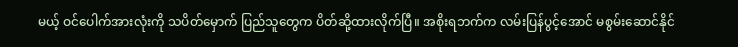မယ့် ဝင်ပေါက်အားလုံးကို သပိတ်မှောက် ပြည်သူတွေက ပိတ်ဆို့ထားလိုက်ပြီ။ အစိုးရဘက်က လမ်းပြန်ပွင့်အောင် မစွမ်းဆောင်နိုင်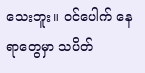သေးဘူး။ ဝင်ပေါက် နေရာတွေမှာ သပိတ်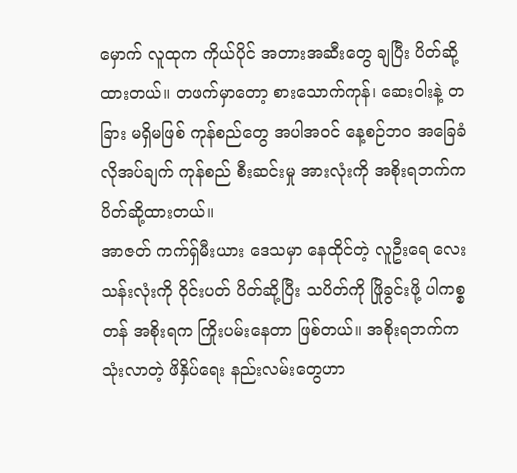မှောက် လူထုက ကိုယ်ပိုင် အတားအဆီးတွေ ချပြီး ပိတ်ဆို့ထားတယ်။ တဖက်မှာတော့ စားသောက်ကုန်၊ ဆေးဝါးနဲ့ တခြား မရှိမဖြစ် ကုန်စည်တွေ အပါအဝင် နေ့စဉ်ဘဝ အခြေခံ လိုအပ်ချက် ကုန်စည် စီးဆင်းမှု အားလုံးကို အစိုးရဘက်က ပိတ်ဆို့ထားတယ်။
အာဇတ် ကက်ရှ်မီးယား ဒေသမှာ နေထိုင်တဲ့ လူဦးရေ လေးသန်းလုံးကို ဝိုင်းပတ် ပိတ်ဆို့ပြီး သပိတ်ကို ဖြိုခွင်းဖို့ ပါကစ္စတန် အစိုးရက ကြိုးပမ်းနေတာ ဖြစ်တယ်။ အစိုးရဘက်က သုံးလာတဲ့ ဖိနှိပ်ရေး နည်းလမ်းတွေဟာ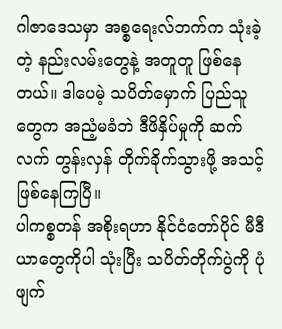ဂါဇာဒေသမှာ အစ္စရေးလ်ဘက်က သုံးခဲ့တဲ့ နည်းလမ်းတွေနဲ့ အတူတူ ဖြစ်နေတယ်။ ဒါပေမဲ့ သပိတ်မှောက် ပြည်သူတွေက အညံ့မခံဘဲ ဒီဖိနှိပ်မှုကို ဆက်လက် တွန်းလှန် တိုက်ခိုက်သွားဖို့ အသင့်ဖြစ်နေကြပြီ။
ပါကစ္စတန် အစိုးရဟာ နိုင်ငံတော်ပိုင် မီဒီယာတွေကိုပါ သုံးပြီး သပိတ်တိုက်ပွဲကို ပုံဖျက်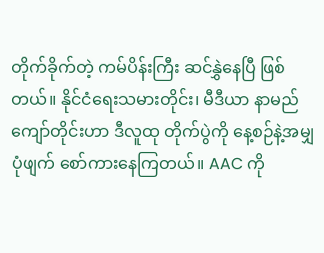တိုက်ခိုက်တဲ့ ကမ်ပိန်းကြီး ဆင်နွှဲနေပြီ ဖြစ်တယ်။ နိုင်ငံရေးသမားတိုင်း၊ မီဒီယာ နာမည်ကျော်တိုင်းဟာ ဒီလူထု တိုက်ပွဲကို နေ့စဉ်နဲ့အမျှ ပုံဖျက် စော်ကားနေကြတယ်။ AAC ကို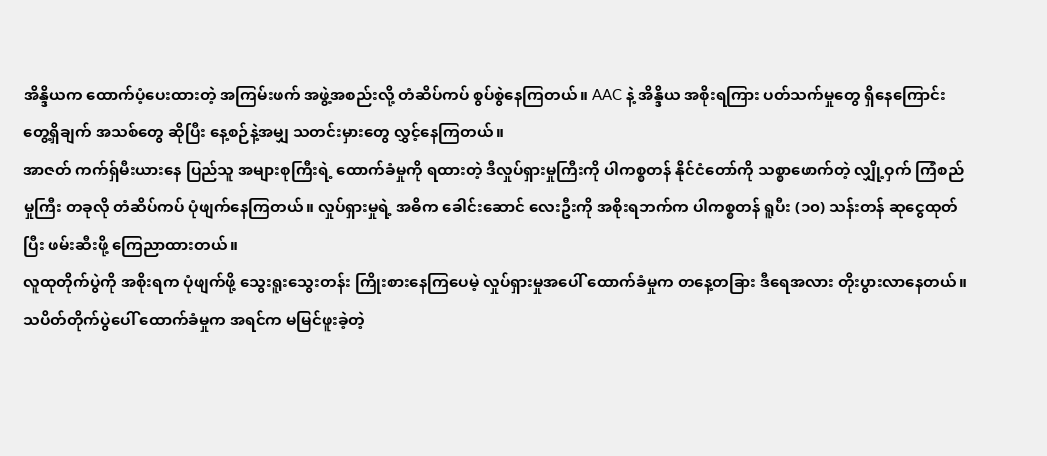အိန္ဒိယက ထောက်ပံ့ပေးထားတဲ့ အကြမ်းဖက် အဖွဲ့အစည်းလို့ တံဆိပ်ကပ် စွပ်စွဲနေကြတယ်။ AAC နဲ့ အိန္ဒိယ အစိုးရကြား ပတ်သက်မှုတွေ ရှိနေကြောင်း တွေ့ရှိချက် အသစ်တွေ ဆိုပြီး နေ့စဉ်နဲ့အမျှ သတင်းမှားတွေ လွှင့်နေကြတယ်။
အာဇတ် ကက်ရှ်မီးယားနေ ပြည်သူ အများစုကြီးရဲ့ ထောက်ခံမှုကို ရထားတဲ့ ဒီလှုပ်ရှားမှုကြီးကို ပါကစ္စတန် နိုင်ငံတော်ကို သစ္စာဖောက်တဲ့ လျှို့ဝှက် ကြံစည်မှုကြီး တခုလို တံဆိပ်ကပ် ပုံဖျက်နေကြတယ်။ လှုပ်ရှားမှုရဲ့ အဓိက ခေါင်းဆောင် လေးဦးကို အစိုးရဘက်က ပါကစ္စတန် ရူပီး (၁၀) သန်းတန် ဆုငွေထုတ်ပြီး ဖမ်းဆီးဖို့ ကြေညာထားတယ်။
လူထုတိုက်ပွဲကို အစိုးရက ပုံဖျက်ဖို့ သွေးရူးသွေးတန်း ကြိုးစားနေကြပေမဲ့ လှုပ်ရှားမှုအပေါ် ထောက်ခံမှုက တနေ့တခြား ဒီရေအလား တိုးပွားလာနေတယ်။ သပိတ်တိုက်ပွဲပေါ် ထောက်ခံမှုက အရင်က မမြင်ဖူးခဲ့တဲ့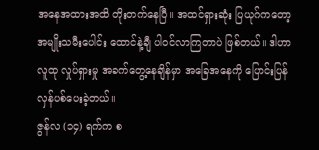အနေအထားအထိ တိုးတက်နေပြီ။ အထင်ရှားဆုံး ပြယုဂ်ကတော့ အမျိုးသမီးပေါင်း ထောင်နဲ့ချီ ပါဝင်လာကြတာပဲ ဖြစ်တယ်။ ဒါဟာ လူထု လှုပ်ရှားမှု အခက်တွေ့နေချိန်မှာ အခြေအနေကို ပြောင်းပြန် လှန်ပစ်ပေးခဲ့တယ်။
ဇွန်လ (၁၄) ရက်က စ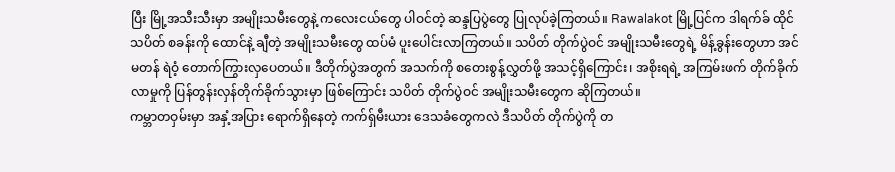ပြီး မြို့အသီးသီးမှာ အမျိုးသမီးတွေနဲ့ ကလေးငယ်တွေ ပါဝင်တဲ့ ဆန္ဒပြပွဲတွေ ပြုလုပ်ခဲ့ကြတယ်။ Rawalakot မြို့ပြင်က ဒါရက်ခ် ထိုင်သပိတ် စခန်းကို ထောင်နဲ့ ချီတဲ့ အမျိုးသမီးတွေ ထပ်မံ ပူးပေါင်းလာကြတယ်။ သပိတ် တိုက်ပွဲဝင် အမျိုးသမီးတွေရဲ့ မိန့်ခွန်းတွေဟာ အင်မတန် ရဲဝံ့ တောက်ကြွားလှပေတယ်။ ဒီတိုက်ပွဲအတွက် အသက်ကို စတေးစွန့်လွှတ်ဖို့ အသင့်ရှိကြောင်း၊ အစိုးရရဲ့ အကြမ်းဖက် တိုက်ခိုက်လာမှုကို ပြန်တွန်းလှန်တိုက်ခိုက်သွားမှာ ဖြစ်ကြောင်း သပိတ် တိုက်ပွဲဝင် အမျိုးသမီးတွေက ဆိုကြတယ်။
ကမ္ဘာတဝှမ်းမှာ အနှံ့အပြား ရောက်ရှိနေတဲ့ ကက်ရှ်မီးယား ဒေသခံတွေကလဲ ဒီသပိတ် တိုက်ပွဲကို တ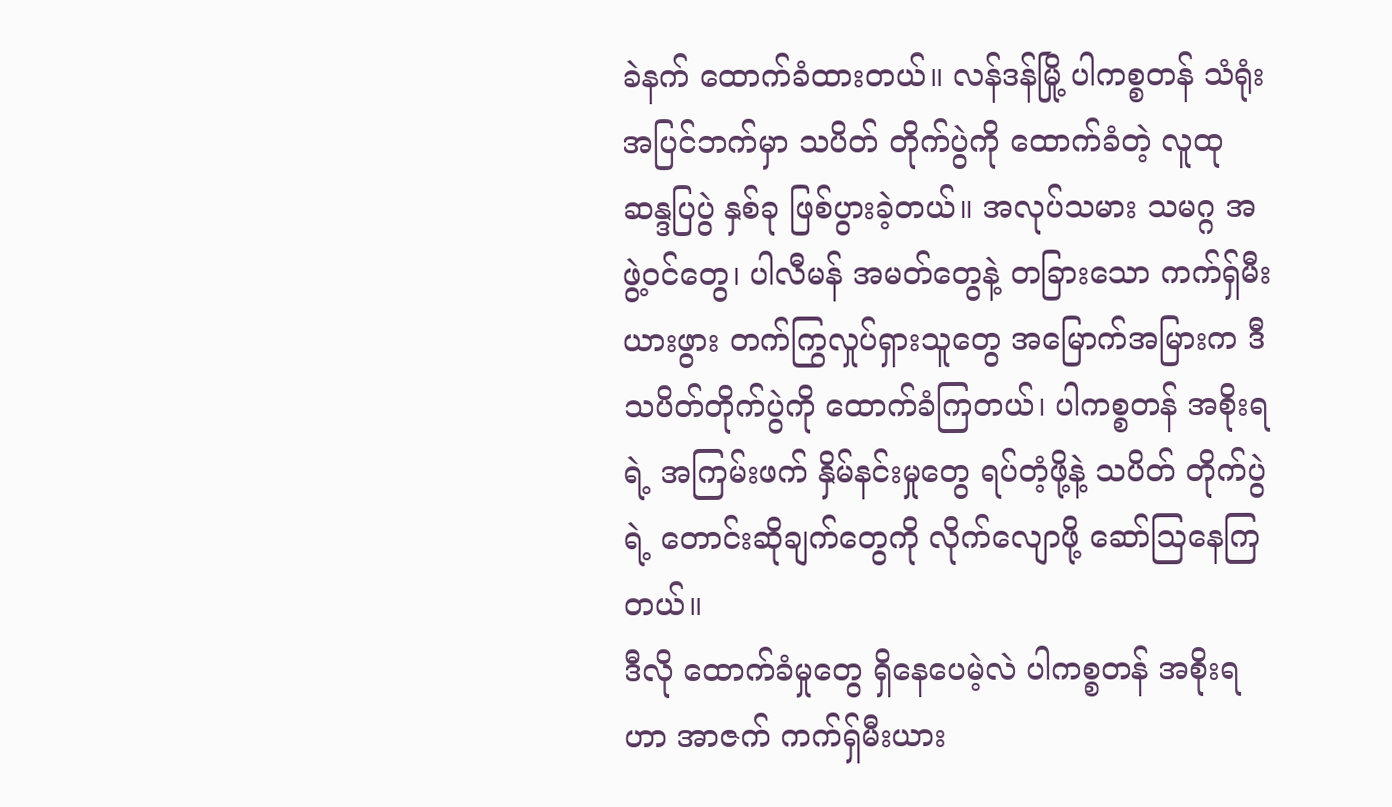ခဲနက် ထောက်ခံထားတယ်။ လန်ဒန်မြို့ ပါကစ္စတန် သံရုံး အပြင်ဘက်မှာ သပိတ် တိုက်ပွဲကို ထောက်ခံတဲ့ လူထု ဆန္ဒပြပွဲ နှစ်ခု ဖြစ်ပွားခဲ့တယ်။ အလုပ်သမား သမဂ္ဂ အဖွဲ့ဝင်တွေ၊ ပါလီမန် အမတ်တွေနဲ့ တခြားသော ကက်ရှ်မီးယားဖွား တက်ကြွလှုပ်ရှားသူတွေ အမြောက်အမြားက ဒီသပိတ်တိုက်ပွဲကို ထောက်ခံကြတယ်၊ ပါကစ္စတန် အစိုးရရဲ့ အကြမ်းဖက် နှိမ်နင်းမှုတွေ ရပ်တံ့ဖို့နဲ့ သပိတ် တိုက်ပွဲရဲ့ တောင်းဆိုချက်တွေကို လိုက်လျောဖို့ ဆော်ဩနေကြတယ်။
ဒီလို ထောက်ခံမှုတွေ ရှိနေပေမဲ့လဲ ပါကစ္စတန် အစိုးရဟာ အာဇက် ကက်ရှ်မီးယား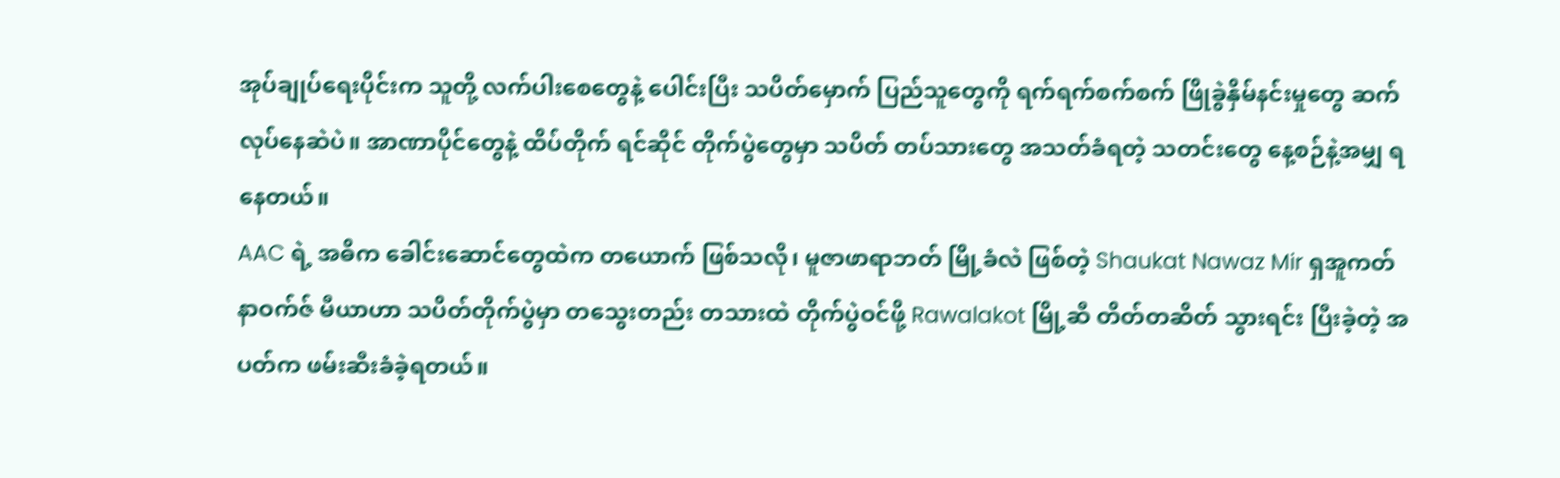အုပ်ချုပ်ရေးပိုင်းက သူတို့ လက်ပါးစေတွေနဲ့ ပေါင်းပြီး သပိတ်မှောက် ပြည်သူတွေကို ရက်ရက်စက်စက် ဖြိုခွဲနှိမ်နင်းမှုတွေ ဆက်လုပ်နေဆဲပဲ။ အာဏာပိုင်တွေနဲ့ ထိပ်တိုက် ရင်ဆိုင် တိုက်ပွဲတွေမှာ သပိတ် တပ်သားတွေ အသတ်ခံရတဲ့ သတင်းတွေ နေ့စဉ်နဲ့အမျှ ရနေတယ်။
AAC ရဲ့ အဓိက ခေါင်းဆောင်တွေထဲက တယောက် ဖြစ်သလို၊ မူဇာဖာရာဘတ် မြို့ခံလဲ ဖြစ်တဲ့ Shaukat Nawaz Mir ရှအူကတ် နာဝက်ဇ် မီယာဟာ သပိတ်တိုက်ပွဲမှာ တသွေးတည်း တသားထဲ တိုက်ပွဲဝင်ဖို့ Rawalakot မြို့ဆီ တိတ်တဆိတ် သွားရင်း ပြီးခဲ့တဲ့ အပတ်က ဖမ်းဆီးခံခဲ့ရတယ်။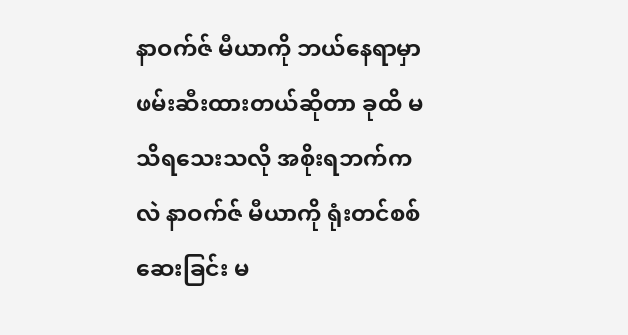နာဝက်ဇ် မီယာကို ဘယ်နေရာမှာ ဖမ်းဆီးထားတယ်ဆိုတာ ခုထိ မသိရသေးသလို အစိုးရဘက်ကလဲ နာဝက်ဇ် မီယာကို ရုံးတင်စစ်ဆေးခြင်း မ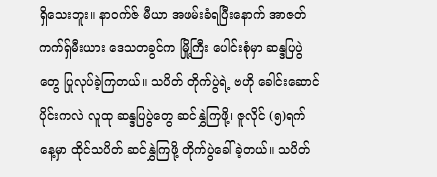ရှိသေးဘူး။ နာဝက်ဇ် မီယာ အဖမ်းခံရပြီးနောက် အာဇတ် ကက်ရှ်မီးယား ဒေသတခွင်က မြို့ကြီး ပေါင်းစုံမှာ ဆန္ဒပြပွဲတွေ ပြုလုပ်ခဲ့ကြတယ်။ သပိတ် တိုက်ပွဲရဲ့ ဗဟို ခေါင်းဆောင်ပိုင်းကလဲ လူထု ဆန္ဒပြပွဲတွေ ဆင်နွှဲကြဖို့၊ ဇူလိုင် (၅)ရက်နေ့မှာ ထိုင်သပိတ် ဆင်နွှဲကြဖို့ တိုက်ပွဲခေါ်ခဲ့တယ်။ သပိတ်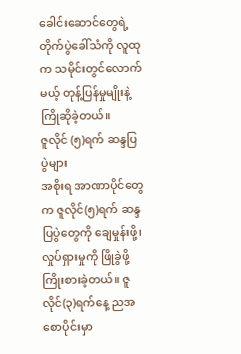ခေါင်းဆောင်တွေရဲ့ တိုက်ပွဲခေါ်သံကို လူထုက သမိုင်းတွင်လောက်မယ့် တုန့်ပြန်မှုမျိုးနဲ့ ကြိုဆိုခဲ့တယ်။
ဇူလိုင် (၅)ရက် ဆန္ဒပြပွဲများ
အစိုးရ အာဏာပိုင်တွေက ဇူလိုင်(၅)ရက် ဆန္ဒပြပွဲတွေကို ချေမှုန်းဖို့၊ လှုပ်ရှားမှုကို ဖြိုခွဲဖို့ ကြိုးစားခဲ့တယ်။ ဇူလိုင်(၃)ရက်နေ့ ညအစောပိုင်းမှာ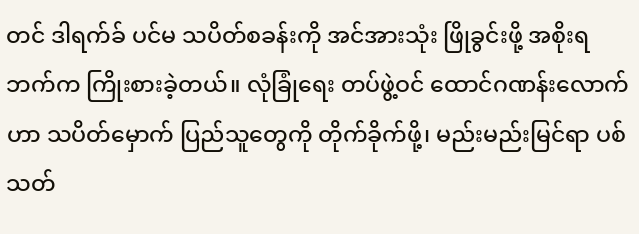တင် ဒါရက်ခ် ပင်မ သပိတ်စခန်းကို အင်အားသုံး ဖြိုခွင်းဖို့ အစိုးရဘက်က ကြိုးစားခဲ့တယ်။ လုံခြုံရေး တပ်ဖွဲ့ဝင် ထောင်ဂဏန်းလောက်ဟာ သပိတ်မှောက် ပြည်သူတွေကို တိုက်ခိုက်ဖို့၊ မည်းမည်းမြင်ရာ ပစ်သတ်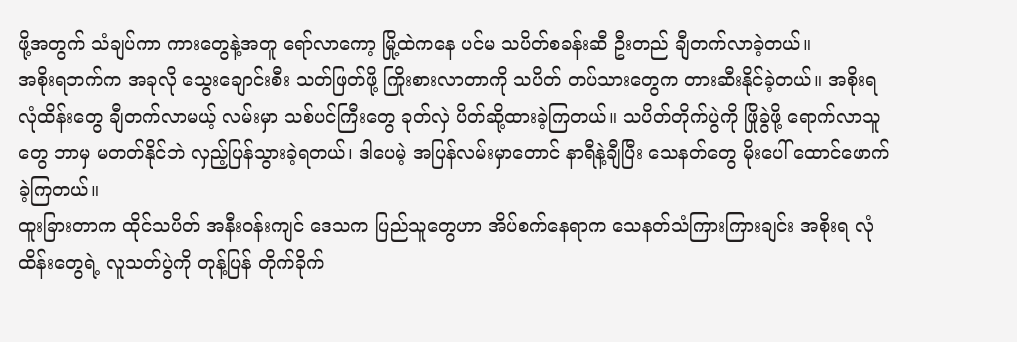ဖို့အတွက် သံချပ်ကာ ကားတွေနဲ့အတူ ရော်လာကော့ မြို့ထဲကနေ ပင်မ သပိတ်စခန်းဆီ ဦးတည် ချီတက်လာခဲ့တယ်။
အစိုးရဘက်က အခုလို သွေးချောင်းစီး သတ်ဖြတ်ဖို့ ကြိုးစားလာတာကို သပိတ် တပ်သားတွေက တားဆီးနိုင်ခဲ့တယ်။ အစိုးရ လုံထိန်းတွေ ချီတက်လာမယ့် လမ်းမှာ သစ်ပင်ကြီးတွေ ခုတ်လှဲ ပိတ်ဆို့ထားခဲ့ကြတယ်။ သပိတ်တိုက်ပွဲကို ဖြိုခွဲဖို့ ရောက်လာသူတွေ ဘာမှ မတတ်နိုင်ဘဲ လှည့်ပြန်သွားခဲ့ရတယ်၊ ဒါပေမဲ့ အပြန်လမ်းမှာတောင် နာရီနဲ့ချီပြီး သေနတ်တွေ မိုးပေါ် ထောင်ဖောက်ခဲ့ကြတယ်။
ထူးခြားတာက ထိုင်သပိတ် အနီးဝန်းကျင် ဒေသက ပြည်သူတွေဟာ အိပ်စက်နေရာက သေနတ်သံကြားကြားချင်း အစိုးရ လုံထိန်းတွေရဲ့ လူသတ်ပွဲကို တုန့်ပြန် တိုက်ခိုက်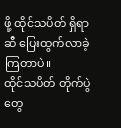ဖို့ ထိုင်သပိတ် ရှိရာဆီ ပြေးထွက်လာခဲ့ကြတာပဲ။
ထိုင်သပိတ် တိုက်ပွဲတွေ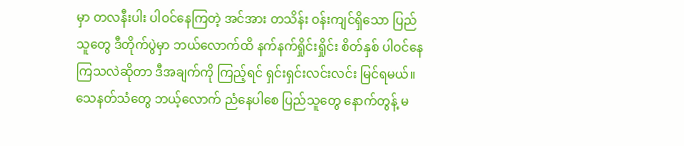မှာ တလနီးပါး ပါဝင်နေကြတဲ့ အင်အား တသိန်း ဝန်းကျင်ရှိသော ပြည်သူတွေ ဒီတိုက်ပွဲမှာ ဘယ်လောက်ထိ နက်နက်ရှိုင်းရှိုင်း စိတ်နှစ် ပါဝင်နေကြသလဲဆိုတာ ဒီအချက်ကို ကြည့်ရင် ရှင်းရှင်းလင်းလင်း မြင်ရမယ်။ သေနတ်သံတွေ ဘယ့်လောက် ညံနေပါစေ ပြည်သူတွေ နောက်တွန့် မ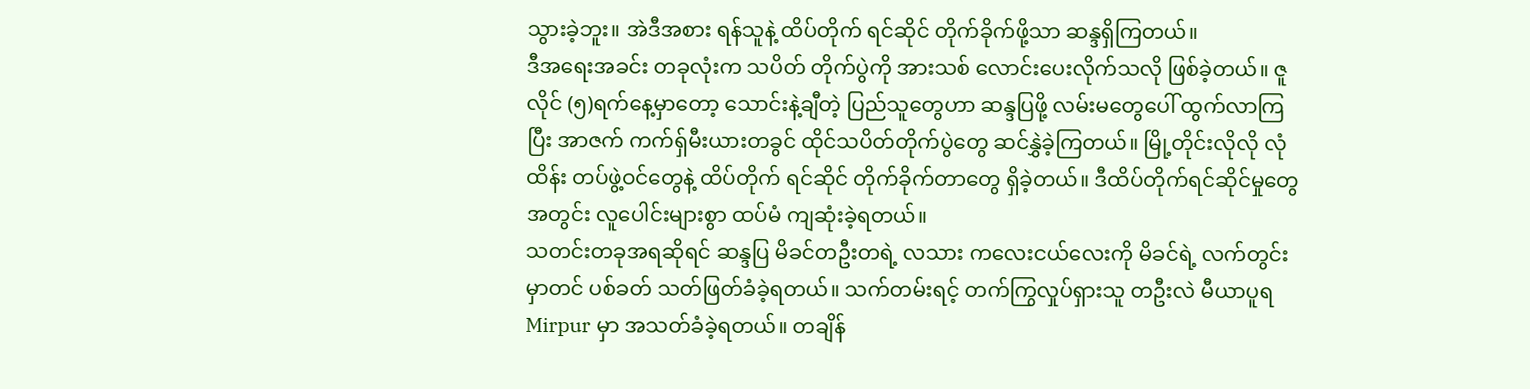သွားခဲ့ဘူး။ အဲဒီအစား ရန်သူနဲ့ ထိပ်တိုက် ရင်ဆိုင် တိုက်ခိုက်ဖို့သာ ဆန္ဒရှိကြတယ်။
ဒီအရေးအခင်း တခုလုံးက သပိတ် တိုက်ပွဲကို အားသစ် လောင်းပေးလိုက်သလို ဖြစ်ခဲ့တယ်။ ဇူလိုင် (၅)ရက်နေ့မှာတော့ သောင်းနဲ့ချီတဲ့ ပြည်သူတွေဟာ ဆန္ဒပြဖို့ လမ်းမတွေပေါ် ထွက်လာကြပြီး အာဇက် ကက်ရှ်မီးယားတခွင် ထိုင်သပိတ်တိုက်ပွဲတွေ ဆင်နွှဲခဲ့ကြတယ်။ မြို့တိုင်းလိုလို လုံထိန်း တပ်ဖွဲ့ဝင်တွေနဲ့ ထိပ်တိုက် ရင်ဆိုင် တိုက်ခိုက်တာတွေ ရှိခဲ့တယ်။ ဒီထိပ်တိုက်ရင်ဆိုင်မှုတွေအတွင်း လူပေါင်းများစွာ ထပ်မံ ကျဆုံးခဲ့ရတယ်။
သတင်းတခုအရဆိုရင် ဆန္ဒပြ မိခင်တဦးတရဲ့ လသား ကလေးငယ်လေးကို မိခင်ရဲ့ လက်တွင်းမှာတင် ပစ်ခတ် သတ်ဖြတ်ခံခဲ့ရတယ်။ သက်တမ်းရင့် တက်ကြွလှုပ်ရှားသူ တဦးလဲ မီယာပူရ Mirpur မှာ အသတ်ခံခဲ့ရတယ်။ တချိန်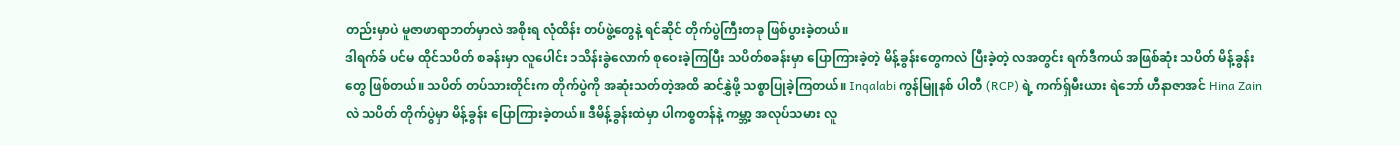တည်းမှာပဲ မူဇာဖာရာဘတ်မှာလဲ အစိုးရ လုံထိန်း တပ်ဖွဲ့တွေနဲ့ ရင်ဆိုင် တိုက်ပွဲကြီးတခု ဖြစ်ပွားခဲ့တယ်။
ဒါရက်ခ် ပင်မ ထိုင်သပိတ် စခန်းမှာ လူပေါင်း ၁သိန်းခွဲလောက် စုဝေးခဲ့ကြပြီး သပိတ်စခန်းမှာ ပြောကြားခဲ့တဲ့ မိန့်ခွန်းတွေကလဲ ပြီးခဲ့တဲ့ လအတွင်း ရက်ဒီကယ် အဖြစ်ဆုံး သပိတ် မိန့်ခွန်းတွေ ဖြစ်တယ်။ သပိတ် တပ်သားတိုင်းက တိုက်ပွဲကို အဆုံးသတ်တဲ့အထိ ဆင်နွှဲဖို့ သစ္စာပြုခဲ့ကြတယ်။ Inqalabi ကွန်မြူနစ် ပါတီ (RCP) ရဲ့ ကက်ရှ်မီးယား ရဲဘော် ဟီနာဇာအင် Hina Zain လဲ သပိတ် တိုက်ပွဲမှာ မိန့်ခွန်း ပြောကြားခဲ့တယ်။ ဒီမိန့်ခွန်းထဲမှာ ပါကစ္စတန်နဲ့ ကမ္ဘာ့ အလုပ်သမား လူ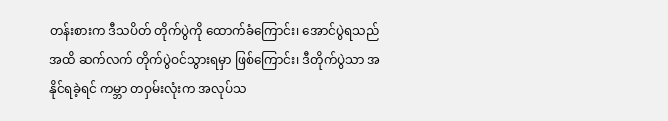တန်းစားက ဒီသပိတ် တိုက်ပွဲကို ထောက်ခံကြောင်း၊ အောင်ပွဲရသည်အထိ ဆက်လက် တိုက်ပွဲဝင်သွားရမှာ ဖြစ်ကြောင်း၊ ဒီတိုက်ပွဲသာ အနိုင်ရခဲ့ရင် ကမ္ဘာ တဝှမ်းလုံးက အလုပ်သ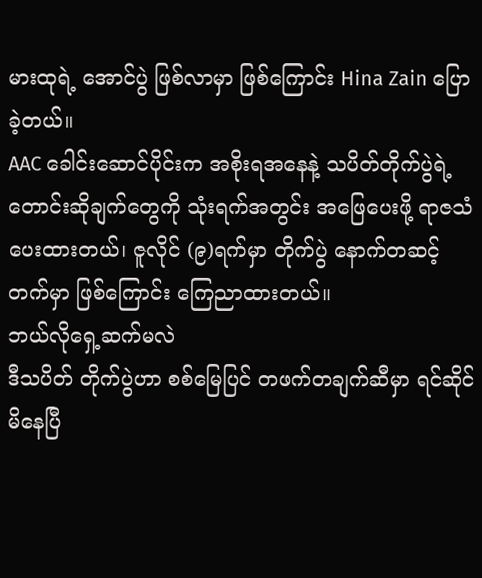မားထုရဲ့ အောင်ပွဲ ဖြစ်လာမှာ ဖြစ်ကြောင်း Hina Zain ပြောခဲ့တယ်။
AAC ခေါင်းဆောင်ပိုင်းက အစိုးရအနေနဲ့ သပိတ်တိုက်ပွဲရဲ့ တောင်းဆိုချက်တွေကို သုံးရက်အတွင်း အဖြေပေးဖို့ ရာဇသံပေးထားတယ်၊ ဇူလိုင် (၉)ရက်မှာ တိုက်ပွဲ နောက်တဆင့် တက်မှာ ဖြစ်ကြောင်း ကြေညာထားတယ်။
ဘယ်လိုရှေ့ဆက်မလဲ
ဒီသပိတ် တိုက်ပွဲဟာ စစ်မြေပြင် တဖက်တချက်ဆီမှာ ရင်ဆိုင်မိနေပြီ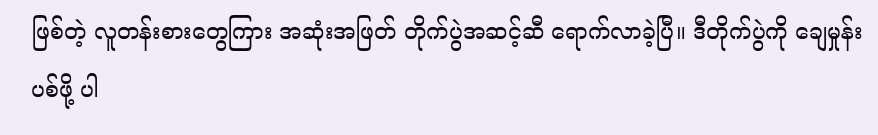ဖြစ်တဲ့ လူတန်းစားတွေကြား အဆုံးအဖြတ် တိုက်ပွဲအဆင့်ဆီ ရောက်လာခဲ့ပြီ။ ဒီတိုက်ပွဲကို ချေမှုန်းပစ်ဖို့ ပါ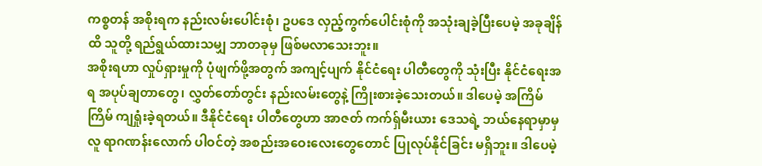ကစ္စတန် အစိုးရက နည်းလမ်းပေါင်းစုံ၊ ဥပဒေ လှည့်ကွက်ပေါင်းစုံကို အသုံးချခဲ့ပြီးပေမဲ့ အခုချိန်ထိ သူတို့ ရည်ရွယ်ထားသမျှ ဘာတခုမှ ဖြစ်မလာသေးဘူး။
အစိုးရဟာ လှုပ်ရှားမှုကို ပုံဖျက်ဖို့အတွက် အကျင့်ပျက် နိုင်ငံရေး ပါတီတွေကို သုံးပြီး နိုင်ငံရေးအရ အပုပ်ချတာတွေ၊ လွှတ်တော်တွင်း နည်းလမ်းတွေနဲ့ ကြိုးစားခဲ့သေးတယ်။ ဒါပေမဲ့ အကြိမ်ကြိမ် ကျရှုံးခဲ့ရတယ်။ ဒီနိုင်ငံရေး ပါတီတွေဟာ အာဇတ် ကက်ရှ်မီးယား ဒေသရဲ့ ဘယ်နေရာမှာမှ လူ ရာဂဏန်းလောက် ပါဝင်တဲ့ အစည်းအဝေးလေးတွေတောင် ပြုလုပ်နိုင်ခြင်း မရှိဘူး။ ဒါပေမဲ့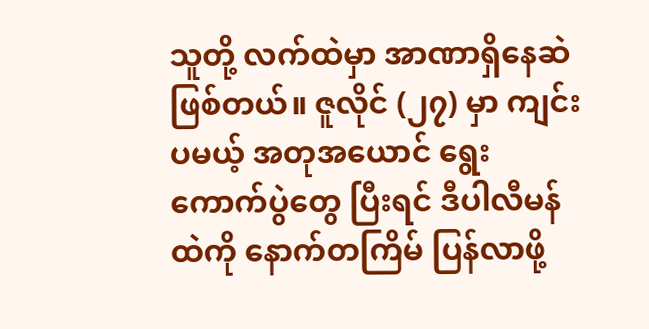သူတို့ လက်ထဲမှာ အာဏာရှိနေဆဲ ဖြစ်တယ်။ ဇူလိုင် (၂၇) မှာ ကျင်းပမယ့် အတုအယောင် ရွေးကောက်ပွဲတွေ ပြီးရင် ဒီပါလီမန်ထဲကို နောက်တကြိမ် ပြန်လာဖို့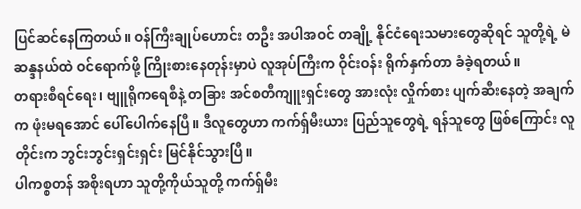ပြင်ဆင်နေကြတယ်။ ဝန်ကြီးချုပ်ဟောင်း တဦး အပါအဝင် တချို့ နိုင်ငံရေးသမားတွေဆိုရင် သူတို့ရဲ့ မဲဆန္ဒနယ်ထဲ ဝင်ရောက်ဖို့ ကြိုးစားနေတုန်းမှာပဲ လူအုပ်ကြီးက ဝိုင်းဝန်း ရိုက်နှက်တာ ခံခဲ့ရတယ်။
တရားစီရင်ရေး၊ ဗျူရိုကရေစီနဲ့ တခြား အင်စတီကျူးရှင်းတွေ အားလုံး လှိုက်စား ပျက်ဆီးနေတဲ့ အချက်က ဖုံးမရအောင် ပေါ်ပေါက်နေပြီ။ ဒီလူတွေဟာ ကက်ရှ်မီးယား ပြည်သူတွေရဲ့ ရန်သူတွေ ဖြစ်ကြောင်း လူတိုင်းက ဘွင်းဘွင်းရှင်းရှင်း မြင်နိုင်သွားပြီ။
ပါကစ္စတန် အစိုးရဟာ သူတို့ကိုယ်သူတို့ ကက်ရှ်မီး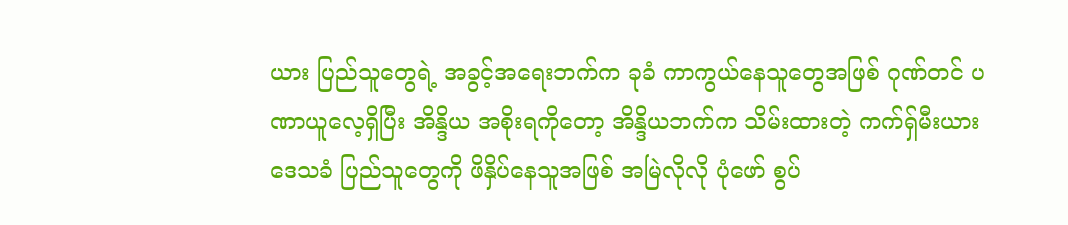ယား ပြည်သူတွေရဲ့ အခွင့်အရေးဘက်က ခုခံ ကာကွယ်နေသူတွေအဖြစ် ဂုဏ်တင် ပဏာယူလေ့ရှိပြီး အိန္ဒိယ အစိုးရကိုတော့ အိန္ဒိယဘက်က သိမ်းထားတဲ့ ကက်ရှ်မီးယား ဒေသခံ ပြည်သူတွေကို ဖိနှိပ်နေသူအဖြစ် အမြဲလိုလို ပုံဖော် စွပ်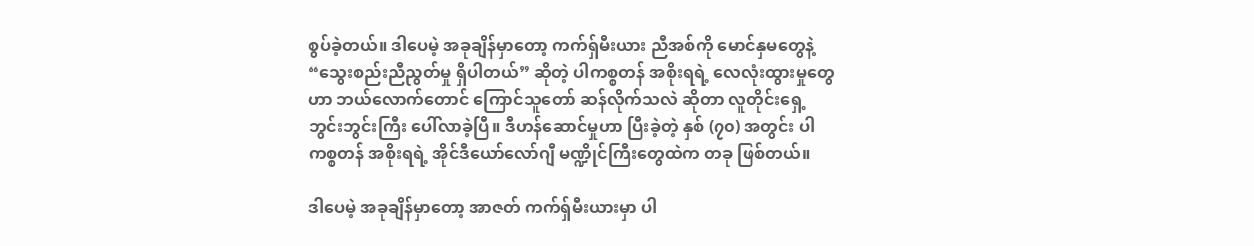စွပ်ခဲ့တယ်။ ဒါပေမဲ့ အခုချိန်မှာတော့ ကက်ရှ်မီးယား ညီအစ်ကို မောင်နှမတွေနဲ့ “သွေးစည်းညီညွတ်မှု ရှိပါတယ်” ဆိုတဲ့ ပါကစ္စတန် အစိုးရရဲ့ လေလုံးထွားမှုတွေဟာ ဘယ်လောက်တောင် ကြောင်သူတော် ဆန်လိုက်သလဲ ဆိုတာ လူတိုင်းရှေ့ ဘွင်းဘွင်းကြီး ပေါ်လာခဲ့ပြီ။ ဒီဟန်ဆောင်မှုဟာ ပြီးခဲ့တဲ့ နှစ် (၇၀) အတွင်း ပါကစ္စတန် အစိုးရရဲ့ အိုင်ဒီယော်လော်ဂျီ မဏ္ဍိုင်ကြီးတွေထဲက တခု ဖြစ်တယ်။

ဒါပေမဲ့ အခုချိန်မှာတော့ အာဇတ် ကက်ရှ်မီးယားမှာ ပါ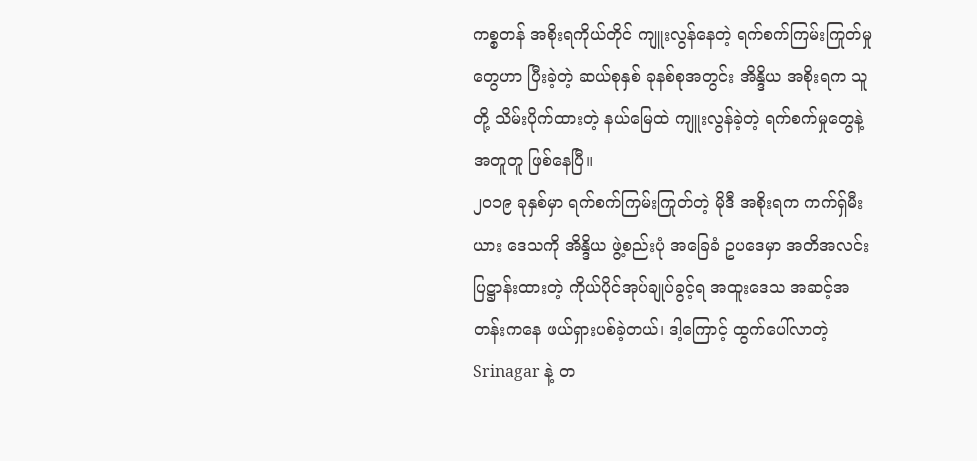ကစ္စတန် အစိုးရကိုယ်တိုင် ကျူးလွန်နေတဲ့ ရက်စက်ကြမ်းကြုတ်မှုတွေဟာ ပြီးခဲ့တဲ့ ဆယ်စုနှစ် ခုနစ်စုအတွင်း အိန္ဒိယ အစိုးရက သူတို့ သိမ်းပိုက်ထားတဲ့ နယ်မြေထဲ ကျူးလွန်ခဲ့တဲ့ ရက်စက်မှုတွေနဲ့ အတူတူ ဖြစ်နေပြီ။
၂၀၁၉ ခုနှစ်မှာ ရက်စက်ကြမ်းကြုတ်တဲ့ မိုဒီ အစိုးရက ကက်ရှ်မီးယား ဒေသကို အိန္ဒိယ ဖွဲ့စည်းပုံ အခြေခံ ဥပဒေမှာ အတိအလင်း ပြဋ္ဌာန်းထားတဲ့ ကိုယ်ပိုင်အုပ်ချုပ်ခွင့်ရ အထူးဒေသ အဆင့်အတန်းကနေ ဖယ်ရှားပစ်ခဲ့တယ်၊ ဒါ့ကြောင့် ထွက်ပေါ်လာတဲ့ Srinagar နဲ့ တ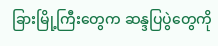ခြားမြို့ကြီးတွေက ဆန္ဒပြပွဲတွေကို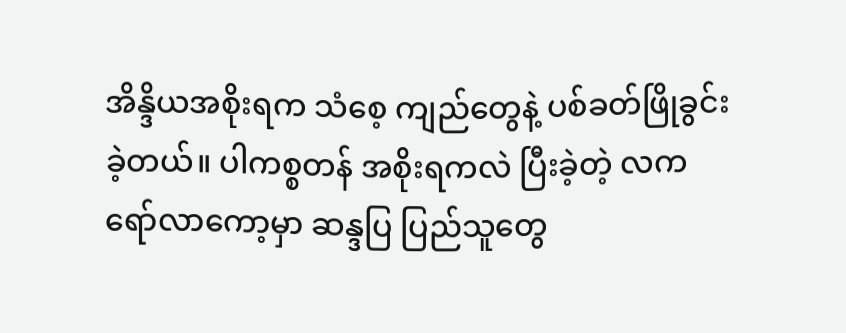အိန္ဒိယအစိုးရက သံစေ့ ကျည်တွေနဲ့ ပစ်ခတ်ဖြိုခွင်းခဲ့တယ်။ ပါကစ္စတန် အစိုးရကလဲ ပြီးခဲ့တဲ့ လက ရော်လာကော့မှာ ဆန္ဒပြ ပြည်သူတွေ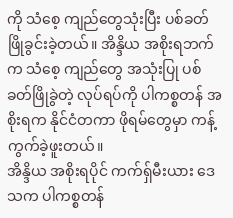ကို သံစေ့ ကျည်တွေသုံးပြီး ပစ်ခတ် ဖြိုခွင်းခဲ့တယ်။ အိန္ဒိယ အစိုးရဘက်က သံစေ့ ကျည်တွေ အသုံးပြု ပစ်ခတ်ဖြိုခွဲတဲ့ လုပ်ရပ်ကို ပါကစ္စတန် အစိုးရက နိုင်ငံတကာ ဖိုရမ်တွေမှာ ကန့်ကွက်ခဲ့ဖူးတယ်။
အိန္ဒိယ အစိုးရပိုင် ကက်ရှ်မီးယား ဒေသက ပါကစ္စတန်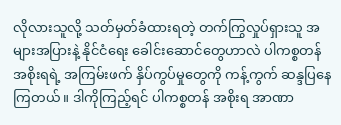လိုလားသူလို့ သတ်မှတ်ခံထားရတဲ့ တက်ကြွလှုပ်ရှားသူ အများအပြားနဲ့ နိုင်ငံရေး ခေါင်းဆောင်တွေဟာလဲ ပါကစ္စတန် အစိုးရရဲ့ အကြမ်းဖက် နှိပ်ကွပ်မှုတွေကို ကန့်ကွက် ဆန္ဒပြနေကြတယ်။ ဒါကိုကြည့်ရင် ပါကစ္စတန် အစိုးရ အာဏာ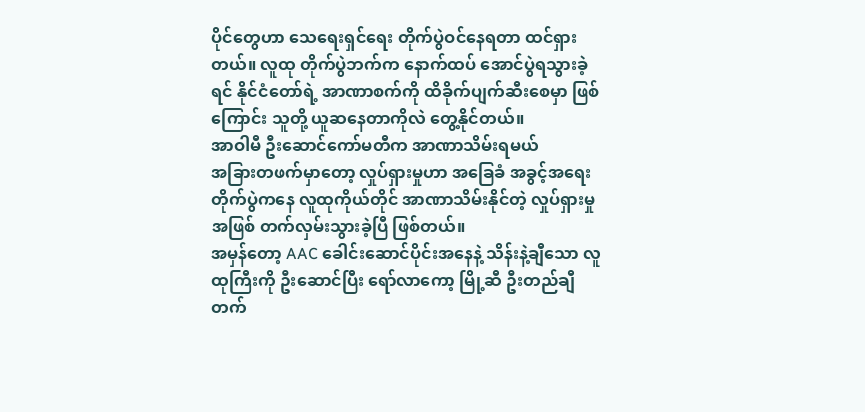ပိုင်တွေဟာ သေရေးရှင်ရေး တိုက်ပွဲဝင်နေရတာ ထင်ရှားတယ်။ လူထု တိုက်ပွဲဘက်က နောက်ထပ် အောင်ပွဲရသွားခဲ့ရင် နိုင်ငံတော်ရဲ့ အာဏာစက်ကို ထိခိုက်ပျက်ဆီးစေမှာ ဖြစ်ကြောင်း သူတို့ ယူဆနေတာကိုလဲ တွေ့နိုင်တယ်။
အာဝါမီ ဦးဆောင်ကော်မတီက အာဏာသိမ်းရမယ်
အခြားတဖက်မှာတော့ လှုပ်ရှားမှုဟာ အခြေခံ အခွင့်အရေး တိုက်ပွဲကနေ လူထုကိုယ်တိုင် အာဏာသိမ်းနိုင်တဲ့ လှုပ်ရှားမှုအဖြစ် တက်လှမ်းသွားခဲ့ပြီ ဖြစ်တယ်။
အမှန်တော့ AAC ခေါင်းဆောင်ပိုင်းအနေနဲ့ သိန်းနဲ့ချီသော လူထုကြီးကို ဦးဆောင်ပြီး ရော်လာကော့ မြို့ဆီ ဦးတည်ချီတက်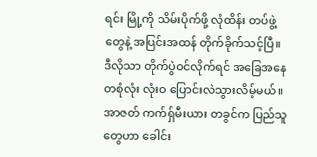ရင်း မြို့ကို သိမ်းပိုက်ဖို့ လုံထိန်း တပ်ဖွဲ့တွေနဲ့ အပြင်းအထန် တိုက်ခိုက်သင့်ပြီ။ ဒီလိုသာ တိုက်ပွဲဝင်လိုက်ရင် အခြေအနေ တစုံလုံး လုံးဝ ပြောင်းလဲသွားလိမ့်မယ်။ အာဇတ် ကက်ရှ်မီးယား တခွင်က ပြည်သူတွေဟာ ခေါင်း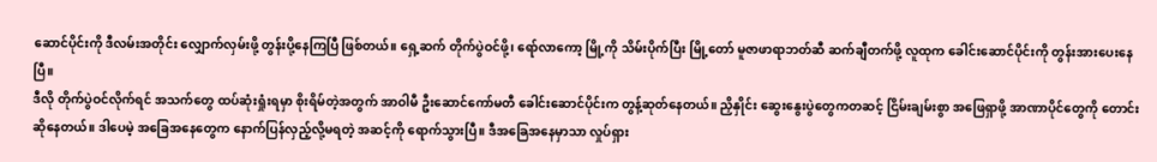ဆောင်ပိုင်းကို ဒီလမ်းအတိုင်း လျှောက်လှမ်းဖို့ တွန်းပို့နေကြပြီ ဖြစ်တယ်။ ရှေ့ဆက် တိုက်ပွဲဝင်ဖို့၊ ရော်လာကော့ မြို့ကို သိမ်းပိုက်ပြီး မြို့တော် မူဇာဖာရာဘတ်ဆီ ဆက်ချီတက်ဖို့ လူထုက ခေါင်းဆောင်ပိုင်းကို တွန်းအားပေးနေပြီ။
ဒီလို တိုက်ပွဲဝင်လိုက်ရင် အသက်တွေ ထပ်ဆုံးရှုံးရမှာ စိုးရိမ်တဲ့အတွက် အာဝါမီ ဦးဆောင်ကော်မတီ ခေါင်းဆောင်ပိုင်းက တွန့်ဆုတ်နေတယ်။ ညှိနှိုင်း ဆွေးနွေးပွဲတွေကတဆင့် ငြိမ်းချမ်းစွာ အဖြေရှာဖို့ အာဏာပိုင်တွေကို တောင်းဆိုနေတယ်။ ဒါပေမဲ့ အခြေအနေတွေက နောက်ပြန်လှည့်လို့မရတဲ့ အဆင့်ကို ရောက်သွားပြီ။ ဒီအခြေအနေမှာသာ လှုပ်ရှား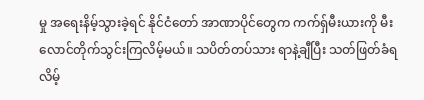မှု အရေးနိမ့်သွားခဲ့ရင် နိုင်ငံတော် အာဏာပိုင်တွေက ကက်ရှ်မီးယားကို မီးလောင်တိုက်သွင်းကြလိမ့်မယ်။ သပိတ်တပ်သား ရာနဲ့ချီပြီး သတ်ဖြတ်ခံရလိမ့်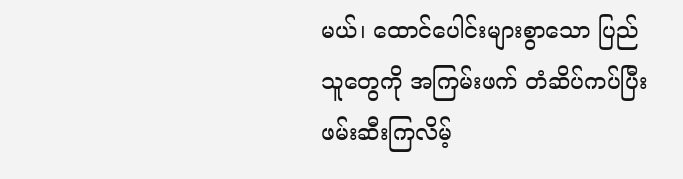မယ်၊ ထောင်ပေါင်းများစွာသော ပြည်သူတွေကို အကြမ်းဖက် တံဆိပ်ကပ်ပြီး ဖမ်းဆီးကြလိမ့်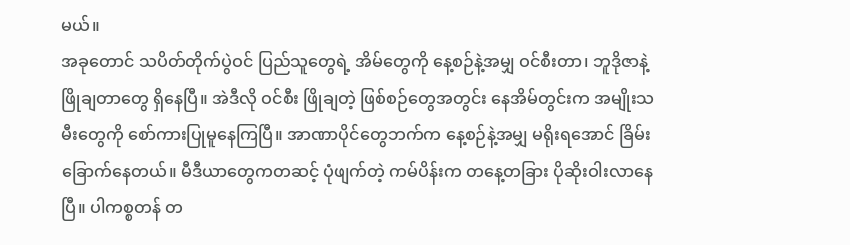မယ်။
အခုတောင် သပိတ်တိုက်ပွဲဝင် ပြည်သူတွေရဲ့ အိမ်တွေကို နေ့စဉ်နဲ့အမျှ ဝင်စီးတာ၊ ဘူဒိုဇာနဲ့ ဖြိုချတာတွေ ရှိနေပြီ။ အဲဒီလို ဝင်စီး ဖြိုချတဲ့ ဖြစ်စဉ်တွေအတွင်း နေအိမ်တွင်းက အမျိုးသမီးတွေကို စော်ကားပြုမူနေကြပြီ။ အာဏာပိုင်တွေဘက်က နေ့စဉ်နဲ့အမျှ မရိုးရအောင် ခြိမ်းခြောက်နေတယ်။ မီဒီယာတွေကတဆင့် ပုံဖျက်တဲ့ ကမ်ပိန်းက တနေ့တခြား ပိုဆိုးဝါးလာနေပြီ။ ပါကစ္စတန် တ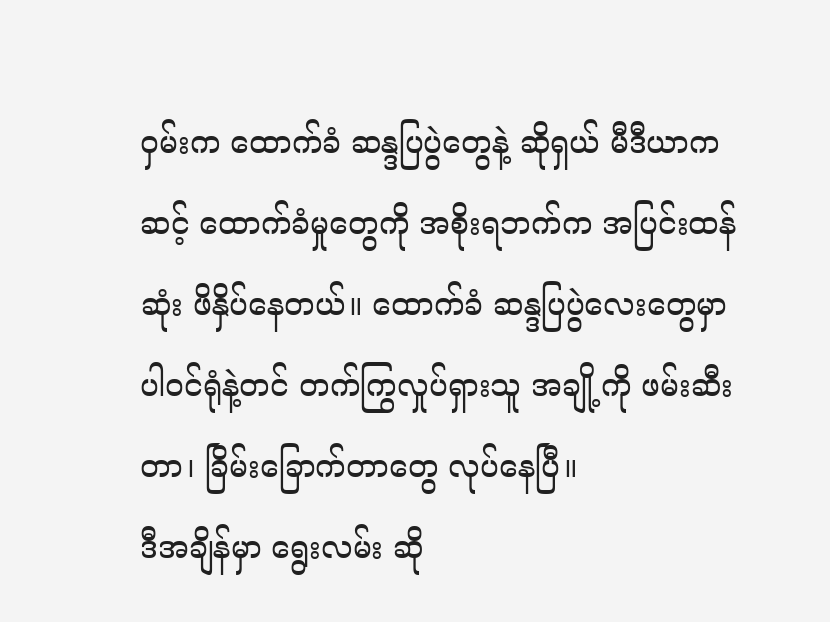ဝှမ်းက ထောက်ခံ ဆန္ဒပြပွဲတွေနဲ့ ဆိုရှယ် မီဒီယာကဆင့် ထောက်ခံမှုတွေကို အစိုးရဘက်က အပြင်းထန်ဆုံး ဖိနှိပ်နေတယ်။ ထောက်ခံ ဆန္ဒပြပွဲလေးတွေမှာ ပါဝင်ရုံနဲ့တင် တက်ကြွလှုပ်ရှားသူ အချို့ကို ဖမ်းဆီးတာ၊ ခြိမ်းခြောက်တာတွေ လုပ်နေပြီ။
ဒီအချိန်မှာ ရွေးလမ်း ဆို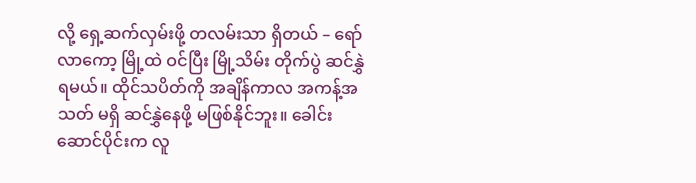လို့ ရှေ့ဆက်လှမ်းဖို့ တလမ်းသာ ရှိတယ် – ရော်လာကော့ မြို့ထဲ ဝင်ပြီး မြို့သိမ်း တိုက်ပွဲ ဆင်နွှဲရမယ်။ ထိုင်သပိတ်ကို အချိန်ကာလ အကန့်အသတ် မရှိ ဆင်နွှဲနေဖို့ မဖြစ်နိုင်ဘူး။ ခေါင်းဆောင်ပိုင်းက လူ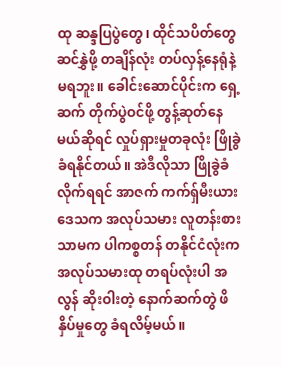ထု ဆန္ဒပြပွဲတွေ၊ ထိုင်သပိတ်တွေ ဆင်နွှဲဖို့ တချိန်လုံး တပ်လှန့်နေရုံနဲ့ မရဘူး။ ခေါင်းဆောင်ပိုင်းက ရှေ့ဆက် တိုက်ပွဲဝင်ဖို့ တွန့်ဆုတ်နေမယ်ဆိုရင် လှုပ်ရှားမှုတခုလုံး ဖြိုခွဲခံရနိုင်တယ်။ အဲဒီလိုသာ ဖြိုခွဲခံလိုက်ရရင် အာဇက် ကက်ရှ်မီးယား ဒေသက အလုပ်သမား လူတန်းစားသာမက ပါကစ္စတန် တနိုင်ငံလုံးက အလုပ်သမားထု တရပ်လုံးပါ အလွန် ဆိုးဝါးတဲ့ နောက်ဆက်တွဲ ဖိနှိပ်မှုတွေ ခံရလိမ့်မယ်။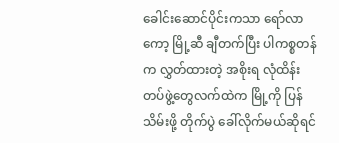ခေါင်းဆောင်ပိုင်းကသာ ရော်လာကော့ မြို့ဆီ ချီတက်ပြီး ပါကစ္စတန်က လွှတ်ထားတဲ့ အစိုးရ လုံထိန်း တပ်ဖွဲ့တွေလက်ထဲက မြို့ကို ပြန်သိမ်းဖို့ တိုက်ပွဲ ခေါ်လိုက်မယ်ဆိုရင်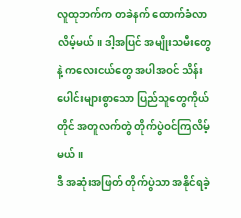လူထုဘက်က တခဲနက် ထောက်ခံလာလိမ့်မယ်။ ဒါ့အပြင် အမျိုးသမီးတွေနဲ့ ကလေးငယ်တွေ အပါအဝင် သိန်းပေါင်းများစွာသော ပြည်သူတွေကိုယ်တိုင် အတူလက်တွဲ တိုက်ပွဲဝင်ကြလိမ့်မယ်။
ဒီ အဆုံးအဖြတ် တိုက်ပွဲသာ အနိုင်ရခဲ့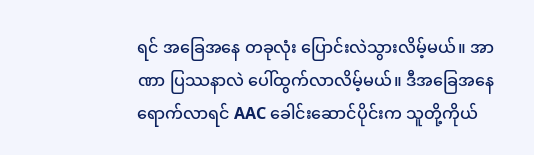ရင် အခြေအနေ တခုလုံး ပြောင်းလဲသွားလိမ့်မယ်။ အာဏာ ပြဿနာလဲ ပေါ်ထွက်လာလိမ့်မယ်။ ဒီအခြေအနေ ရောက်လာရင် AAC ခေါင်းဆောင်ပိုင်းက သူတို့ကိုယ်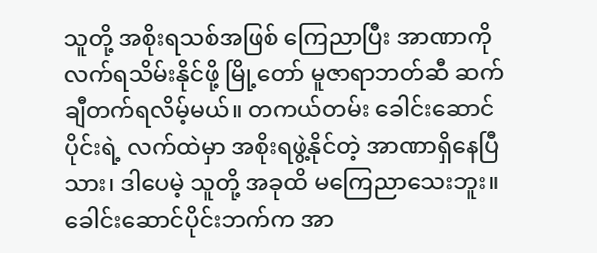သူတို့ အစိုးရသစ်အဖြစ် ကြေညာပြီး အာဏာကို လက်ရသိမ်းနိုင်ဖို့ မြို့တော် မူဇာရာဘတ်ဆီ ဆက်ချီတက်ရလိမ့်မယ်။ တကယ်တမ်း ခေါင်းဆောင်ပိုင်းရဲ့ လက်ထဲမှာ အစိုးရဖွဲ့နိုင်တဲ့ အာဏာရှိနေပြီသား၊ ဒါပေမဲ့ သူတို့ အခုထိ မကြေညာသေးဘူး။
ခေါင်းဆောင်ပိုင်းဘက်က အာ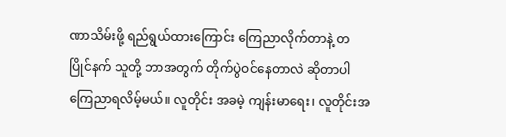ဏာသိမ်းဖို့ ရည်ရွယ်ထားကြောင်း ကြေညာလိုက်တာနဲ့ တပြိုင်နက် သူတို့ ဘာအတွက် တိုက်ပွဲဝင်နေတာလဲ ဆိုတာပါ ကြေညာရလိမ့်မယ်။ လူတိုင်း အခမဲ့ ကျန်းမာရေး၊ လူတိုင်းအ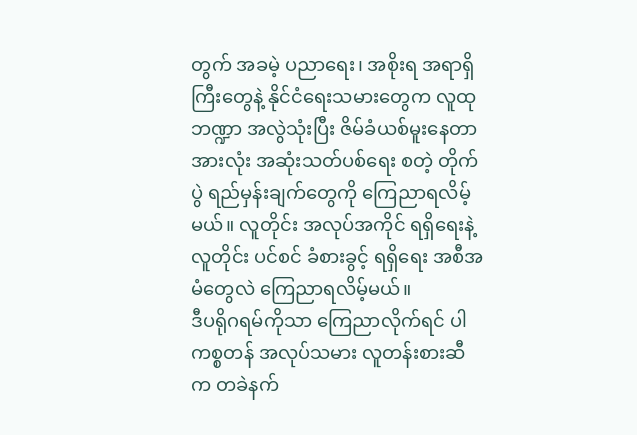တွက် အခမဲ့ ပညာရေး၊ အစိုးရ အရာရှိကြီးတွေနဲ့ နိုင်ငံရေးသမားတွေက လူထု ဘဏ္ဍာ အလွဲသုံးပြီး ဇိမ်ခံယစ်မူးနေတာ အားလုံး အဆုံးသတ်ပစ်ရေး စတဲ့ တိုက်ပွဲ ရည်မှန်းချက်တွေကို ကြေညာရလိမ့်မယ်။ လူတိုင်း အလုပ်အကိုင် ရရှိရေးနဲ့ လူတိုင်း ပင်စင် ခံစားခွင့် ရရှိရေး အစီအမံတွေလဲ ကြေညာရလိမ့်မယ်။
ဒီပရိုဂရမ်ကိုသာ ကြေညာလိုက်ရင် ပါကစ္စတန် အလုပ်သမား လူတန်းစားဆီက တခဲနက်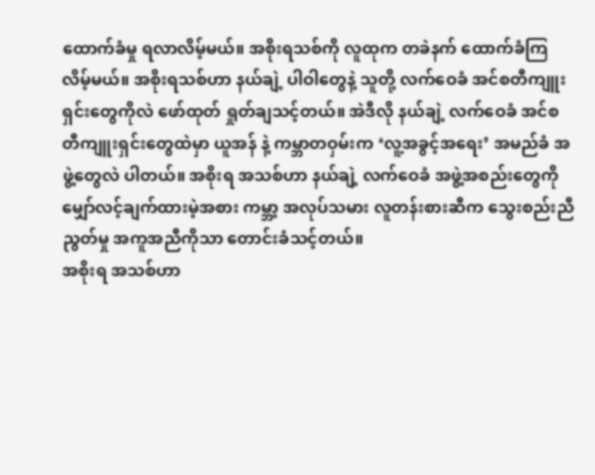ထောက်ခံမှု ရလာလိမ့်မယ်။ အစိုးရသစ်ကို လူထုက တခဲနက် ထောက်ခံကြလိမ့်မယ်။ အစိုးရသစ်ဟာ နယ်ချဲ့ ပါဝါတွေနဲ့ သူတို့ လက်ဝေခံ အင်စတီကျူးရှင်းတွေကိုလဲ ဖော်ထုတ် ရှုတ်ချသင့်တယ်။ အဲဒီလို နယ်ချဲ့ လက်ဝေခံ အင်စတီကျူးရှင်းတွေထဲမှာ ယူအန် နဲ့ ကမ္ဘာတဝှမ်းက ‘လူ့အခွင့်အရေး’ အမည်ခံ အဖွဲ့တွေလဲ ပါတယ်။ အစိုးရ အသစ်ဟာ နယ်ချဲ့ လက်ဝေခံ အဖွဲ့အစည်းတွေကို မျှော်လင့်ချက်ထားမဲ့အစား ကမ္ဘာ့ အလုပ်သမား လူတန်းစားဆီက သွေးစည်းညီညွတ်မှု အကူအညီကိုသာ တောင်းခံသင့်တယ်။
အစိုးရ အသစ်ဟာ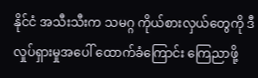နိုင်ငံ အသီးသီးက သမဂ္ဂ ကိုယ်စားလှယ်တွေကို ဒီလှုပ်ရှားမှုအပေါ် ထောက်ခံကြောင်း ကြေညာဖို့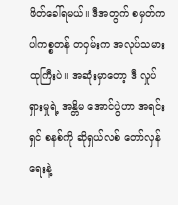ဖိတ်ခေါ်ရမယ်။ ဒီအတွက် စမှတ်က ပါကစ္စတန် တဝှမ်းက အလုပ်သမားထုကြီးပဲ။ အဆုံးမှာတော့ ဒီ လှုပ်ရှားမှုရဲ့ အန္တိမ အောင်ပွဲဟာ အရင်းရှင် စနစ်ကို ဆိုရှယ်လစ် တော်လှန်ရေးနဲ့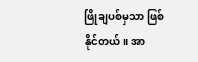ဖြိုချပစ်မှသာ ဖြစ်နိုင်တယ်။ အာ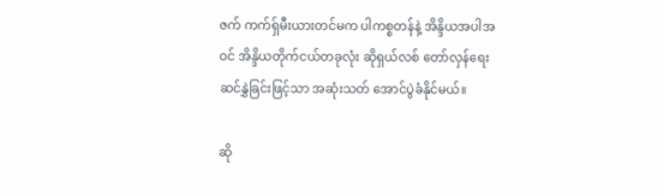ဇက် ကက်ရှ်မီးယားတင်မက ပါကစ္စတန်နဲ့ အိန္ဒိယအပါအဝင် အိန္ဒိယတိုက်ငယ်တခုလုံး ဆိုရှယ်လစ် တော်လှန်ရေး ဆင်နွှဲခြင်းဖြင့်သာ အဆုံးသတ် အောင်ပွဲခံနိုင်မယ်။

ဆို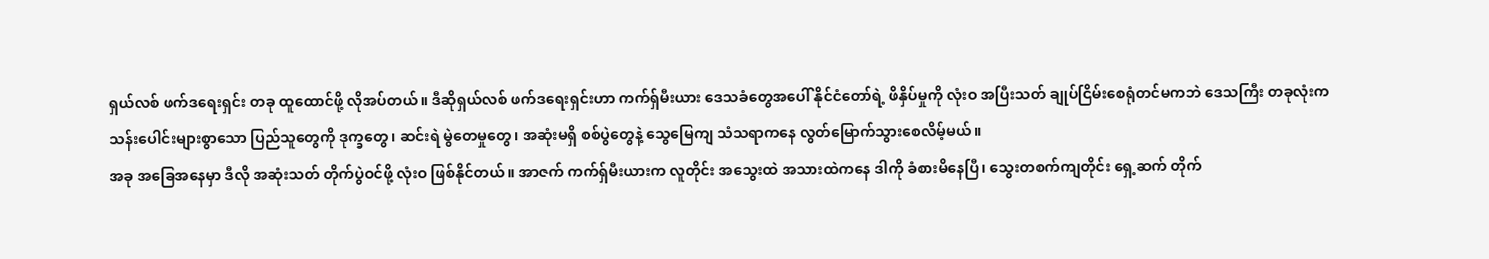ရှယ်လစ် ဖက်ဒရေးရှင်း တခု ထူထောင်ဖို့ လိုအပ်တယ်။ ဒီဆိုရှယ်လစ် ဖက်ဒရေးရှင်းဟာ ကက်ရှ်မီးယား ဒေသခံတွေအပေါ် နိုင်ငံတော်ရဲ့ ဖိနှိပ်မှုကို လုံးဝ အပြီးသတ် ချုပ်ငြိမ်းစေရုံတင်မကဘဲ ဒေသကြီး တခုလုံးက သန်းပေါင်းများစွာသော ပြည်သူတွေကို ဒုက္ခတွေ၊ ဆင်းရဲ မွဲတေမှုတွေ၊ အဆုံးမရှိ စစ်ပွဲတွေနဲ့ သွေမြေကျ သံသရာကနေ လွတ်မြောက်သွားစေလိမ့်မယ်။
အခု အခြေအနေမှာ ဒီလို အဆုံးသတ် တိုက်ပွဲဝင်ဖို့ လုံးဝ ဖြစ်နိုင်တယ်။ အာဇက် ကက်ရှ်မီးယားက လူတိုင်း အသွေးထဲ အသားထဲကနေ ဒါကို ခံစားမိနေပြီ၊ သွေးတစက်ကျတိုင်း ရှေ့ဆက် တိုက်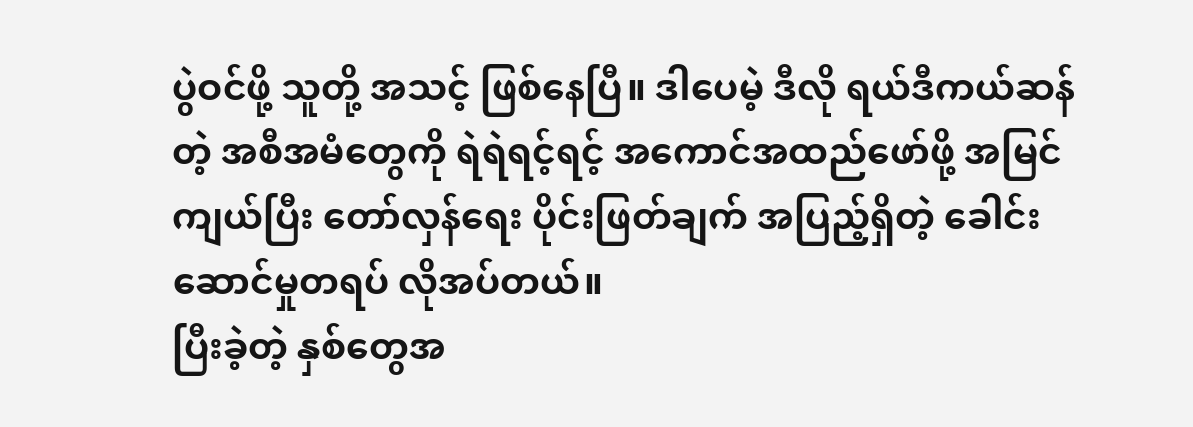ပွဲဝင်ဖို့ သူတို့ အသင့် ဖြစ်နေပြီ။ ဒါပေမဲ့ ဒီလို ရယ်ဒီကယ်ဆန်တဲ့ အစီအမံတွေကို ရဲရဲရင့်ရင့် အကောင်အထည်ဖော်ဖို့ အမြင်ကျယ်ပြီး တော်လှန်ရေး ပိုင်းဖြတ်ချက် အပြည့်ရှိတဲ့ ခေါင်းဆောင်မှုတရပ် လိုအပ်တယ်။
ပြီးခဲ့တဲ့ နှစ်တွေအ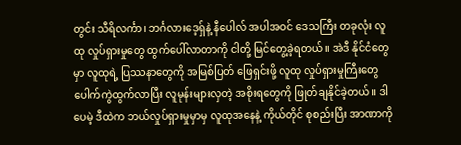တွင်း သီရိလင်္ကာ၊ ဘင်္ဂလားဒေ့ရှ်နဲ့ နီပေါလ် အပါအဝင် ဒေသကြီး တခုလုံး လူထု လှုပ်ရှားမှုတွေ ထွက်ပေါ်လာတာကို ငါတို့ မြင်တွေ့ခဲ့ရတယ်။ အဲဒီ နိုင်ငံတွေမှာ လူထုရဲ့ ပြဿနာတွေကို အမြစ်ပြတ် ဖြေရှင်းဖို့ လူထု လှုပ်ရှားမှုကြီးတွေ ပေါက်ကွဲထွက်လာပြီး လူမုန်းများလှတဲ့ အစိုးရတွေကို ဖြုတ်ချနိုင်ခဲ့တယ်။ ဒါပေမဲ့ ဒီထဲက ဘယ်လှုပ်ရှားမှုမှာမှ လူထုအနေနဲ့ ကိုယ်တိုင် စုစည်းပြီး အာဏာကို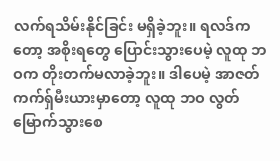လက်ရသိမ်းနိုင်ခြင်း မရှိခဲ့ဘူး။ ရလဒ်ကတော့ အစိုးရတွေ ပြောင်းသွားပေမဲ့ လူထု ဘဝက တိုးတက်မလာခဲ့ဘူး။ ဒါပေမဲ့ အာဇတ် ကက်ရှ်မီးယားမှာတော့ လူထု ဘဝ လွတ်မြောက်သွားစေ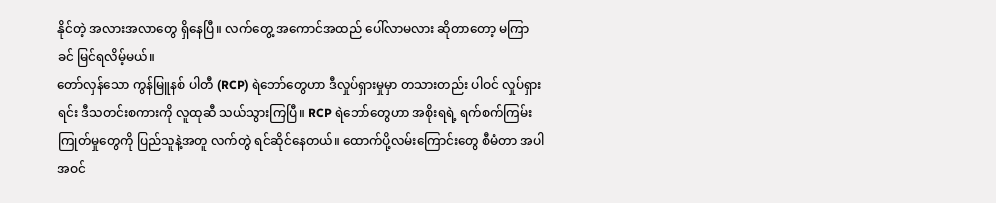နိုင်တဲ့ အလားအလာတွေ ရှိနေပြီ။ လက်တွေ့ အကောင်အထည် ပေါ်လာမလား ဆိုတာတော့ မကြာခင် မြင်ရလိမ့်မယ်။
တော်လှန်သော ကွန်မြူနစ် ပါတီ (RCP) ရဲဘော်တွေဟာ ဒီလှုပ်ရှားမှုမှာ တသားတည်း ပါဝင် လှုပ်ရှားရင်း ဒီသတင်းစကားကို လူထုဆီ သယ်သွားကြပြီ။ RCP ရဲဘော်တွေဟာ အစိုးရရဲ့ ရက်စက်ကြမ်းကြုတ်မှုတွေကို ပြည်သူနဲ့အတူ လက်တွဲ ရင်ဆိုင်နေတယ်။ ထောက်ပို့လမ်းကြောင်းတွေ စီမံတာ အပါအဝင်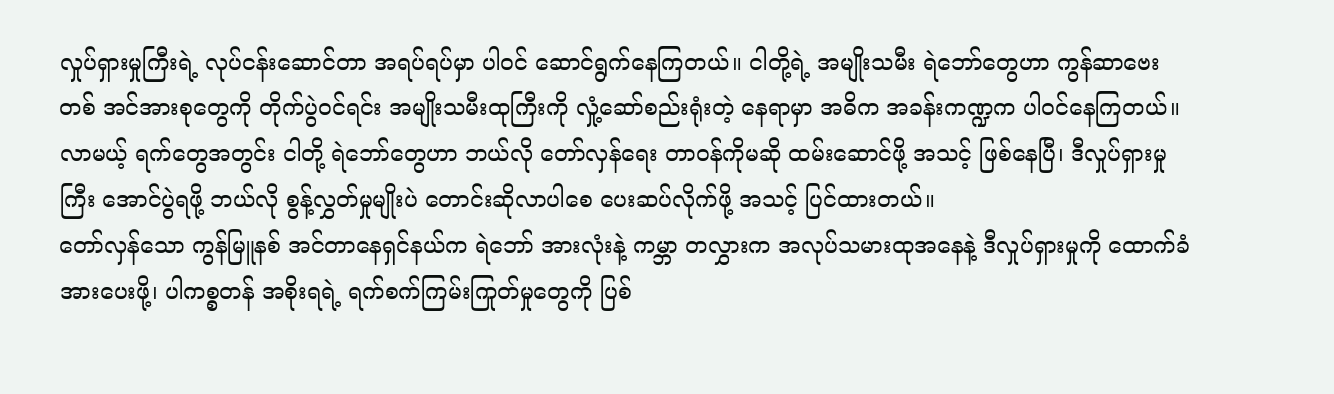လှုပ်ရှားမှုကြီးရဲ့ လုပ်ငန်းဆောင်တာ အရပ်ရပ်မှာ ပါဝင် ဆောင်ရွက်နေကြတယ်။ ငါတို့ရဲ့ အမျိုးသမီး ရဲဘော်တွေဟာ ကွန်ဆာဗေးတစ် အင်အားစုတွေကို တိုက်ပွဲဝင်ရင်း အမျိုးသမီးထုကြီးကို လှုံ့ဆော်စည်းရုံးတဲ့ နေရာမှာ အဓိက အခန်းကဏ္ဍက ပါဝင်နေကြတယ်။ လာမယ့် ရက်တွေအတွင်း ငါတို့ ရဲဘော်တွေဟာ ဘယ်လို တော်လှန်ရေး တာဝန်ကိုမဆို ထမ်းဆောင်ဖို့ အသင့် ဖြစ်နေပြီ၊ ဒီလှုပ်ရှားမှုကြီး အောင်ပွဲရဖို့ ဘယ်လို စွန့်လွှတ်မှုမျိုးပဲ တောင်းဆိုလာပါစေ ပေးဆပ်လိုက်ဖို့ အသင့် ပြင်ထားတယ်။
တော်လှန်သော ကွန်မြူနစ် အင်တာနေရှင်နယ်က ရဲဘော် အားလုံးနဲ့ ကမ္ဘာ တလွှားက အလုပ်သမားထုအနေနဲ့ ဒီလှုပ်ရှားမှုကို ထောက်ခံ အားပေးဖို့၊ ပါကစ္စတန် အစိုးရရဲ့ ရက်စက်ကြမ်းကြုတ်မှုတွေကို ပြစ်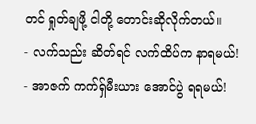တင် ရှုတ်ချဖို့ ငါတို့ တောင်းဆိုလိုက်တယ်။
- လက်သည်း ဆိတ်ရင် လက်ထိပ်က နာရမယ်!
- အာဇက် ကက်ရှ်မီးယား အောင်ပွဲ ရရမယ်!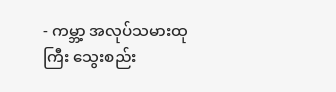- ကမ္ဘာ့ အလုပ်သမားထုကြီး သွေးစည်း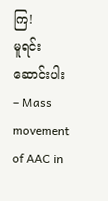ကြ!
မူရင်း ဆောင်းပါး – Mass movement of AAC in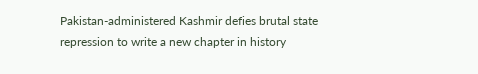Pakistan-administered Kashmir defies brutal state repression to write a new chapter in history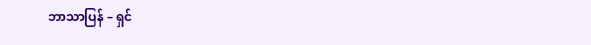ဘာသာပြန် – ရှင်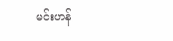မင်းဟန်